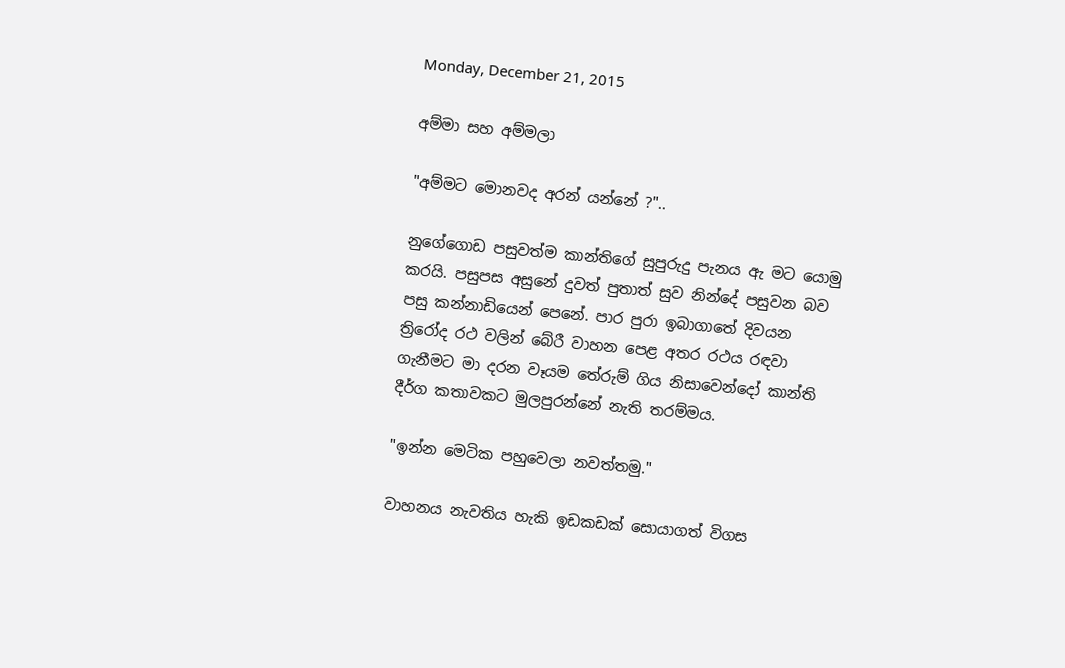Monday, December 21, 2015

අම්මා සහ අම්මලා

"අම්මට මොනවද අරන් යන්නේ ?"..

නුගේගොඩ පසුවත්ම කාන්තිගේ සුපුරුදු පැනය ඇ මට යොමු කරයි. පසුපස අසුනේ දුවත් පුතාත් සුව නින්දේ පසුවන බව පසු කන්නාඩියෙන් පෙනේ. පාර පුරා ඉබාගාතේ දිවයන ත්‍රිරෝද රථ වලින් බේරී වාහන පෙළ අතර රථය රඳවා ගැනීමට මා දරන වෑයම තේරුම් ගිය නිසාවෙන්දෝ කාන්ති දීර්ග කතාවකට මුලපුරන්නේ නැති තරම්මය.

"ඉන්න මෙටික පහුවෙලා නවත්තමු."

වාහනය නැවතිය හැකි ඉඩකඩක් සොයාගත් විගස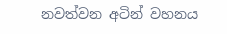නවත්වන අටින් වහනය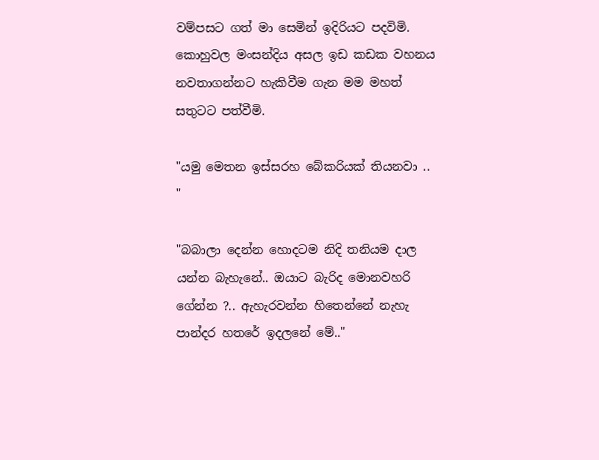වම්පසට ගත් මා සෙමින් ඉදිරියට පදවිමි. කොහුවල මංසන්දිය අසල ඉඩ කඩක වහනය නවතාගන්නට හැකිවීම ගැන මම මහත් සතුටට පත්වීමි.

"යමු මෙතන ඉස්සරහ බේකරියක් තියනවා .. "

"බබාලා දෙන්න හොදටම නිදි තනියම දාල යන්න බැහැනේ.. ඔයාට බැරිද මොනවහරි ගේන්න ?.. ඇහැරවන්න හිතෙන්නේ නැහැ පාන්දර හතරේ ඉදලනේ මේ.."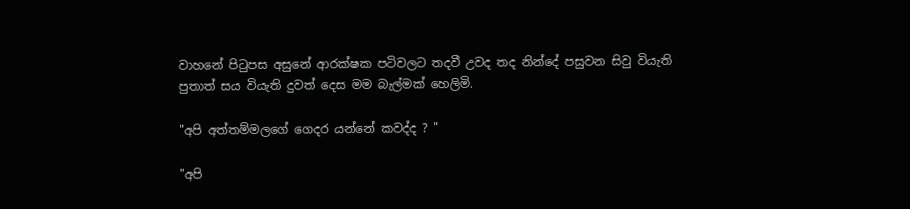වාහනේ පිටුපස අසුනේ ආරක්ෂක පටිවලට තදවී උවද තද නින්දේ පසුවන සිවු වියැති පුතාත් සය වියැති දුවත් දෙස මම බැල්මක් හෙලිමි.

"අපි අත්තම්මලගේ ගෙදර යන්නේ කවද්ද ? "

"අපි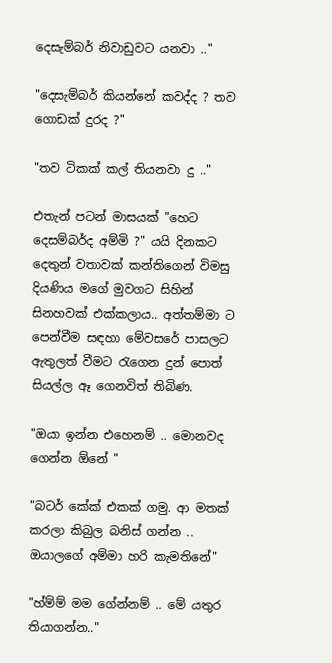දෙසැම්බර් නිවාඩුවට යනවා .."

"දෙසැම්බර් කියන්නේ කවද්ද ? තව ගොඩක් දුරද ?"

"තව ටිකක් කල් තියනවා දු .."

එතැන් පටන් මාසයක් "හෙට දෙසම්බර්ද අම්මි ?" යයි දිනකට දෙතුන් වතාවක් කන්තිගෙන් විමසු දියණිය මගේ මුවගට සිහින් සිනහවක් එක්කලාය.. අත්තම්මා ට පෙන්වීම සඳහා මේවසරේ පාසලට ඇතුලත් වීමට රැගෙන දුන් පොත් සියල්ල ඈ ගෙනවිත් තිබිණ.

"ඔයා ඉන්න එහෙනම් .. මොනවද ගෙන්න ඕනේ "

"බටර් කේක් එකක් ගමු. ආ මතක් කරලා කිබුල බනිස් ගන්න .. ඔයාලගේ අම්මා හරි කැමතිනේ"

"හ්ම්ම් මම ගේන්නම් .. මේ යතුර තියාගන්න.."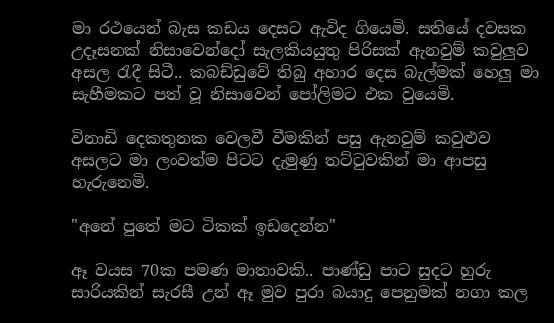මා රථයෙන් බැස කඩය දෙසට ඇවිද ගියෙමි. සතියේ දවසක උදෑසනක් නිසාවෙන්දෝ සැලකියයුතු පිරිසක් ඇනවුම් කවුලුව අසල රැදී සිටී.. කබඩ්ඩුවේ තිබු අහාර දෙස බැල්මක් හෙලු මා සැහීමකට පත් වූ නිසාවෙන් පෝලිමට එක වුයෙමි.

විනාඩි දෙකතුනක වෙලවී වීමකින් පසු ඇනවුම් කවුළුව අසලට මා ලංවත්ම පිටට දැමුණු තට්ටුවකින් මා ආපසු හැරුනෙමි.

"අනේ පුතේ මට ටිකක් ඉඩදෙන්න"

ඈ වයස 70ක පමණ මාතාවකි.. පාණ්ඩු පාට සුදට හුරු සාරියකින් සැරසී උන් ඈ මුව පුරා බයාදු පෙනුමක් නගා කල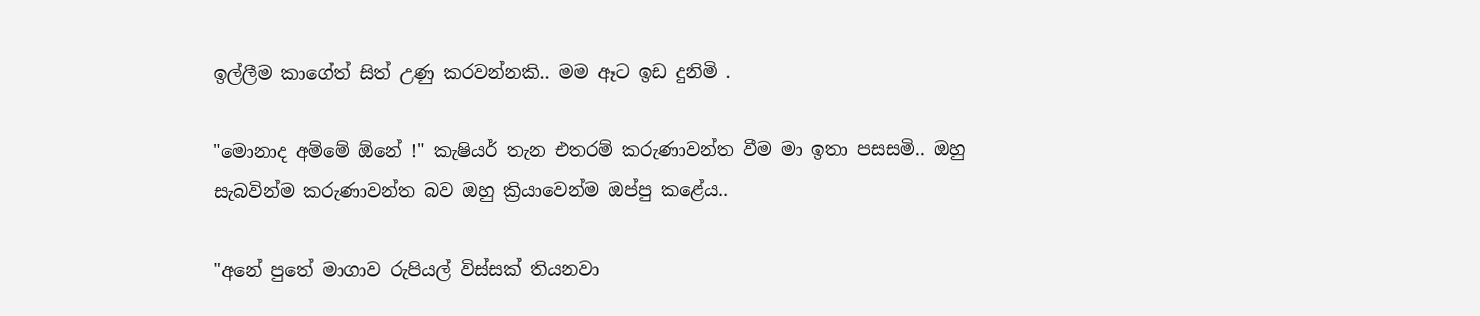ඉල්ලීම කාගේත් සිත් උණු කරවන්නකි.. මම ඈට ඉඩ දුනිමි .

"මොනාද අම්මේ ඕනේ !" කැෂියර් තැන එතරම් කරුණාවන්ත වීම මා ඉතා පසසමි.. ඔහු සැබවින්ම කරුණාවන්ත බව ඔහු ක්‍රියාවෙන්ම ඔප්පු කළේය..

"අනේ පුතේ මාගාව රුපියල් විස්සක් තියනවා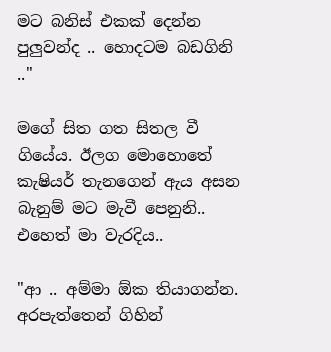මට බනිස් එකක් දෙන්න පුලුවන්ද .. හොදටම බඩගිනි .."

මගේ සිත ගත සිතල වී ගියේය. ඊලග මොහොතේ කැෂියර් තැනගෙන් ඇය අසන බැනුම් මට මැවී පෙනුනි.. එහෙත් මා වැරදිය..

"ආ .. අම්මා ඕක තියාගන්න. අරපැත්තෙන් ගිහින්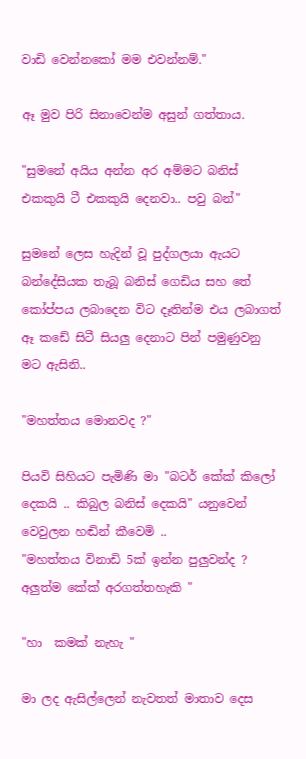වාඩි වෙන්නකෝ මම එවන්නම්."

ඈ මුව පිරි සිනාවෙන්ම අසුන් ගත්තාය.

"සුමනේ අයිය අන්න අර අම්මට බනිස් එකකුයි ටී එකකුයි දෙනවා.. පවු බන්"

සුමනේ ලෙස හැදින් වූ පුද්ගලයා ඇයට බන්දේසියක තැබූ බනිස් ගෙඩිය සහ තේ කෝප්පය ලබාදෙන විට දෑතින්ම එය ලබාගත් ඈ කඩේ සිටී සියලු දෙනාට පින් පමුණුවනු මට ඇසිනි..

"මහත්තය මොනවද ?"

පියවි සිහියට පැමිණි මා "බටර් කේක් කිලෝ දෙකයි .. කිබුල බනිස් දෙකයි" යනුවෙන් වෙවුලන හඬින් කීවෙමි ..
"මහත්තය විනාඩි 5ක් ඉන්න පුලුවන්ද ? අලුත්ම කේක් අරගත්තහැකි "

"හා  කමක් නැහැ "

මා ලද ඇසිල්ලෙන් නැවතත් මාතාව දෙස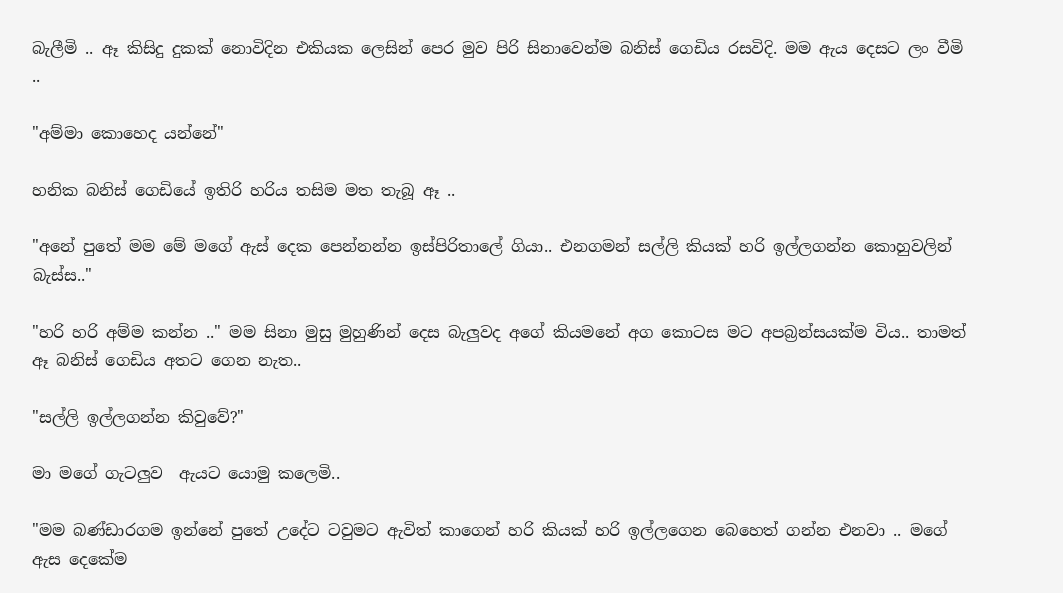බැලීමි .. ඈ කිසිදු දුකක් නොවිදින එකියක ලෙසින් පෙර මුව පිරි සිනාවෙන්ම බනිස් ගෙඩිය රසවිදි. මම ඇය දෙසට ලං වීමි ..

"අම්මා කොහෙද යන්නේ"

හනික බනිස් ගෙඩියේ ඉතිරි හරිය තසිම මත තැබූ ඈ ..

"අනේ පුතේ මම මේ මගේ ඇස් දෙක පෙන්නන්න ඉස්පිරිතාලේ ගියා.. එනගමන් සල්ලි කියක් හරි ඉල්ලගන්න කොහුවලින් බැස්ස.."

"හරි හරි අම්ම කන්න .." මම සිනා මුසු මුහුණින් දෙස බැලුවද අගේ කියමනේ අග කොටස මට අපබ්‍රන්සයක්ම විය.. තාමත් ඈ බනිස් ගෙඩිය අතට ගෙන නැත..

"සල්ලි ඉල්ලගන්න කිවුවේ?"

මා මගේ ගැටලුව  ඇයට යොමු කලෙමි..

"මම බණ්ඩාරගම ඉන්නේ පුතේ උදේට ටවුමට ඇවිත් කාගෙන් හරි කියක් හරි ඉල්ලගෙන බෙහෙත් ගන්න එනවා .. මගේ ඇස දෙකේම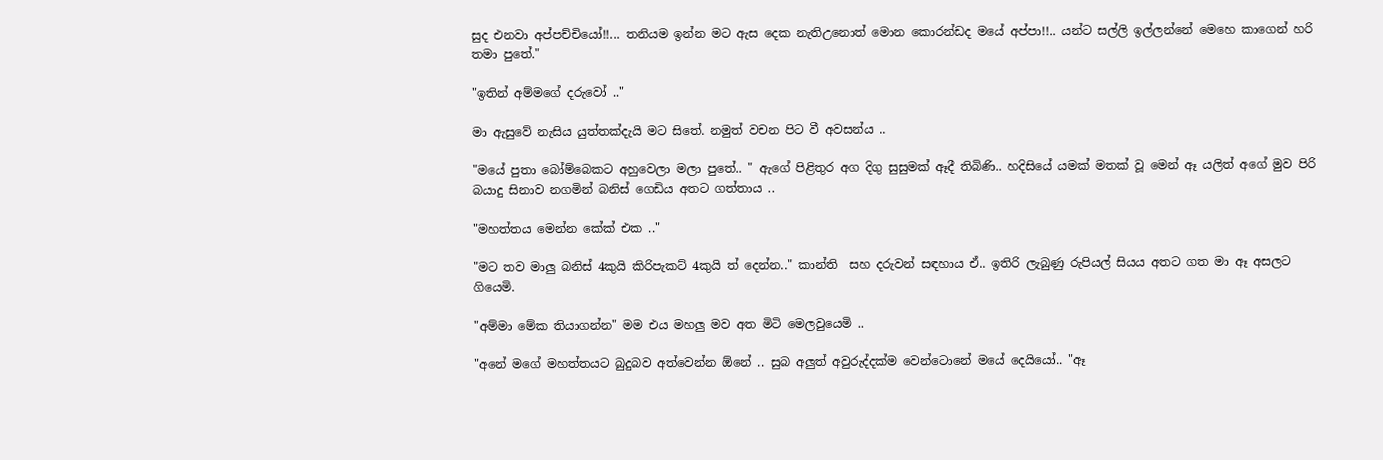සුද එනවා අප්පච්චියෝ!!... තනියම ඉන්න මට ඇස දෙක නැතිඋනොත් මොන කොරන්ඩද මයේ අප්පා!!.. යන්ට සල්ලි ඉල්ලන්නේ මෙහෙ කාගෙන් හරි තමා පුතේ."

"ඉතින් අම්මගේ දරුවෝ .."

මා ඇසුවේ නැසිය යුත්තක්දැයි මට සිතේ. නමුත් වචන පිට වී අවසන්ය ..

"මයේ පුතා බෝම්බෙකට අහුවෙලා මලා පුතේ.. " ඇගේ පිළිතුර අග දිගු සුසුමක් ඈදී තිබිණි.. හදිසියේ යමක් මතක් වූ මෙන් ඈ යලිත් අගේ මුව පිරි බයාදු සිනාව නගමින් බනිස් ගෙඩිය අතට ගත්තාය ..

"මහත්තය මෙන්න කේක් එක .."

"මට තව මාලු බනිස් 4කුයි කිරිපැකට් 4කුයි ත් දෙන්න.." කාන්ති  සහ දරුවන් සඳහාය ඒ.. ඉතිරි ලැබුණු රුපියල් සියය අතට ගත මා ඈ අසලට ගියෙමි.

"අම්මා මේක තියාගන්න" මම එය මහලු මව අත මිටි මෙලවුයෙමි ..

"අනේ මගේ මහත්තයට බුදුබව අත්වෙන්න ඕනේ .. සුබ අලුත් අවුරුද්දක්ම වෙන්ටොනේ මයේ දෙයියෝ.. "ඈ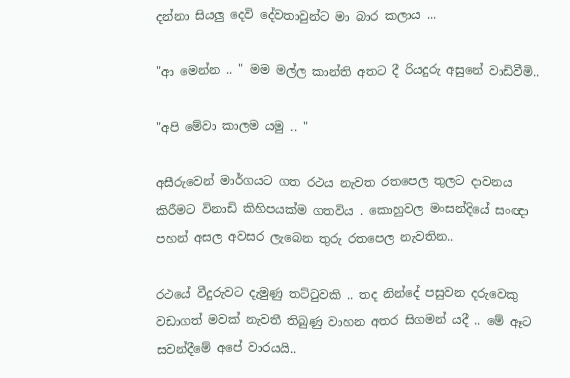දන්නා සියලු දෙවි දේවතාවුන්ට මා බාර කලාය ...

"ආ මෙන්න .. " මම මල්ල කාන්ති අතට දී රියදුරු අසුනේ වාඩිවීමි..

"අපි මේවා කාලම යමු .. "

අසීරුවෙන් මාර්ගයට ගත රථය නැවත රතපෙල තුලට දාවනය කිරීමට විනාඩි කිහිපයක්ම ගතවිය . කොහුවල මංසන්දියේ සංඥා පහන් අසල අවසර ලැබෙන තුරු රතපෙල නැවතින..

රථයේ වීදුරුවට දැමුණු තට්ටුවකි .. තද නින්දේ පසුවන දරුවෙකු වඩාගත් මවක් නැවතී තිබුණු වාහන අතර සිගමන් යදී .. මේ ඈට සවන්දීමේ අපේ වාරයයි..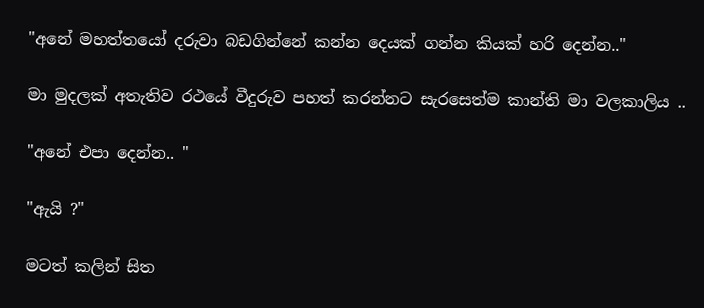"අනේ මහත්තයෝ දරුවා බඩගින්නේ කන්න දෙයක් ගන්න කියක් හරි දෙන්න.."

මා මුදලක් අතැතිව රථයේ වීදුරුව පහත් කරන්නට සැරසෙත්ම කාන්ති මා වලකාලිය ..

"අනේ එපා දෙන්න.. "

"ඇයි ?"

මටත් කලින් සිත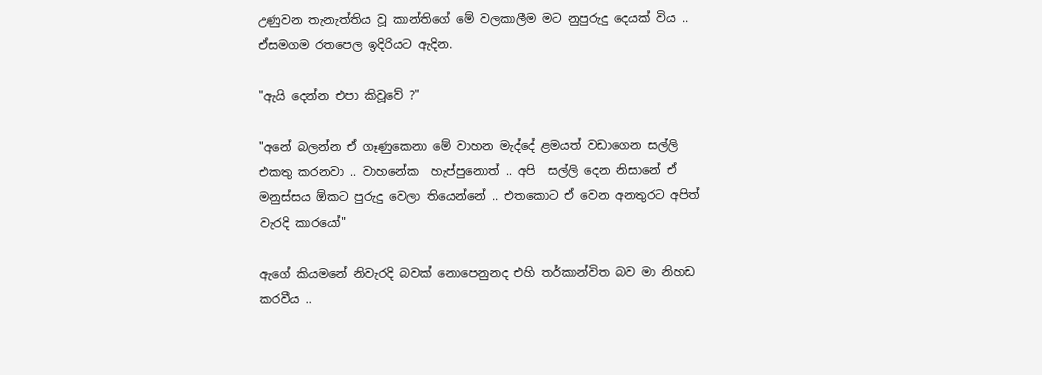උණුවන තැනැත්තිය වූ කාන්තිගේ මේ වලකාලීම මට නුපුරුදු දෙයක් විය .. ඒසමගම රතපෙල ඉදිරියට ඇදින.

"ඇයි දෙන්න එපා කිවූවේ ?"

"අනේ බලන්න ඒ ගෑණුකෙනා මේ වාහන මැද්දේ ළමයත් වඩාගෙන සල්ලි එකතු කරනවා .. වාහනේක  හැප්පුනොත් .. අපි  සල්ලි දෙන නිසානේ ඒ මනුස්සය ඕකට පුරුදු වෙලා තියෙන්නේ .. එතකොට ඒ වෙන අනතුරට අපිත් වැරදි කාරයෝ"

ඇගේ කියමනේ නිවැරදි බවක් නොපෙනුනද එහි තර්කාන්විත බව මා නිහඩ කරවීය ..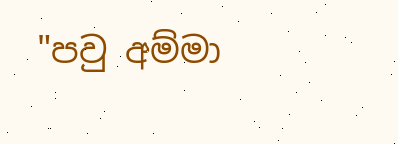"පවු අම්මා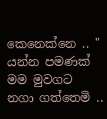කෙනෙක්නෙ .. " යන්න පමණක් මම මුවගට නගා ගත්තෙමි ..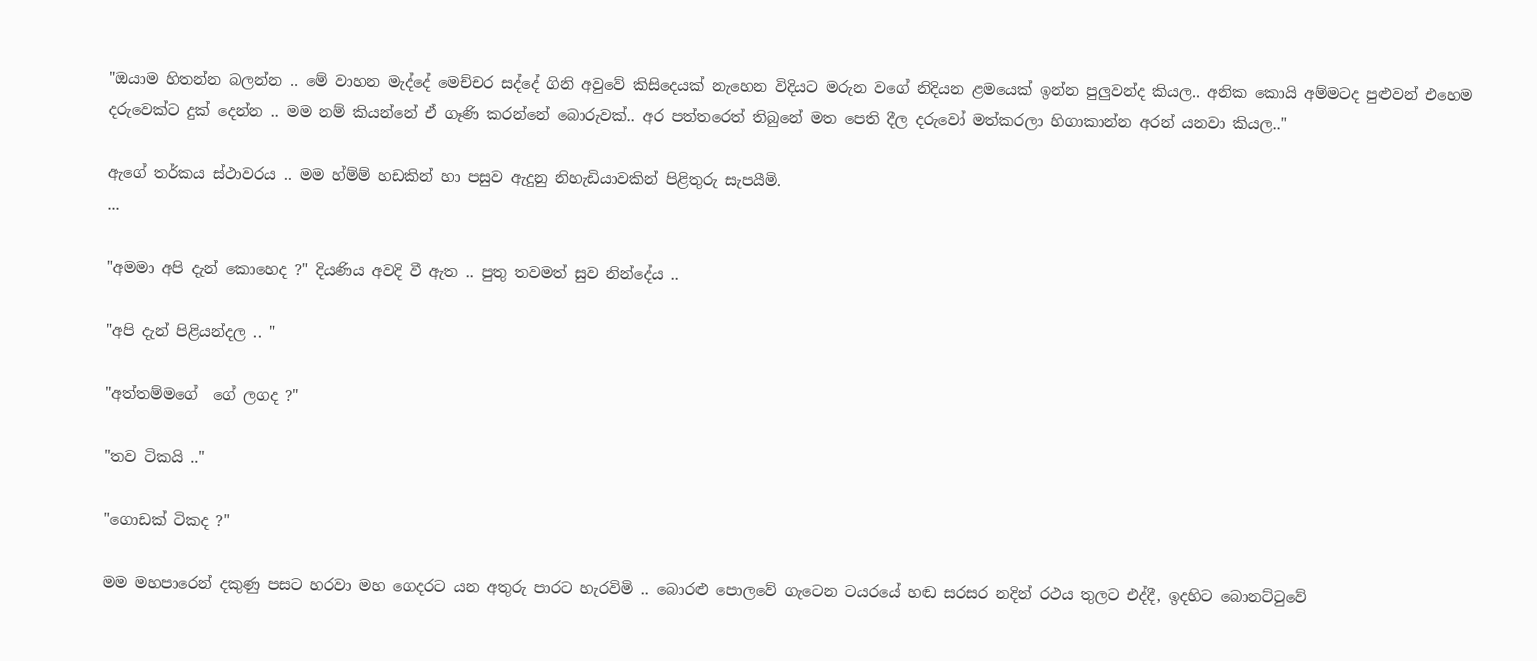"ඔයාම හිතන්න බලන්න .. මේ වාහන මැද්දේ මෙච්චර සද්දේ ගිනි අවුවේ කිසිදෙයක් නැහෙන විදියට මරුන වගේ නිදියන ළමයෙක් ඉන්න පුලුවන්ද කියල.. අනික කොයි අම්මටද පුළුවන් එහෙම දරුවෙක්ට දුක් දෙන්න .. මම නම් කියන්නේ ඒ ගෑණි කරන්නේ බොරුවක්.. අර පත්තරෙත් තිබුනේ මත පෙති දීල දරුවෝ මත්කරලා හිගාකාන්න අරන් යනවා කියල.."

ඇගේ තර්කය ස්ථාවරය .. මම හ්ම්ම් හඩකින් හා පසුව ඇදුනු නිහැඩියාවකින් පිළිතුරු සැපයීමි.
...

"අමමා අපි දැන් කොහෙද ?" දියණිය අවදි වී ඇත .. පුතු තවමත් සුව නින්දේය ..

"අපි දැන් පිළියන්දල .. "

"අත්තම්මගේ  ගේ ලගද ?"

"තව ටිකයි .."

"ගොඩක් ටිකද ?"

මම මහපාරෙන් දකුණු පසට හරවා මහ ගෙදරට යන අතුරු පාරට හැරවිමි .. බොරළු පොලවේ ගැටෙන ටයරයේ හඬ සරසර නදින් රථය තුලට එද්දී, ඉදහිට බොනට්ටුවේ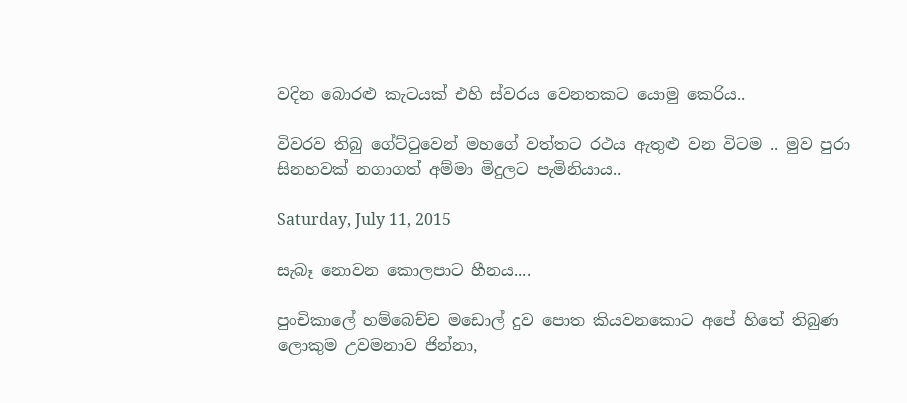වදින බොරළු කැටයක් එහි ස්වරය වෙනතකට යොමු කෙරිය..

විවරව තිබු ගේට්ටුවෙන් මහගේ වත්තට රථය ඇතුළු වන විටම .. මුව පුරා සිනහවක් නගාගත් අම්මා මිදුලට පැමිනියාය..

Saturday, July 11, 2015

සැබෑ නොවන කොලපාට හීනය....

පුංචිකාලේ හම්බෙච්ච මඩොල් දුව පොත කියවනකොට අපේ හිතේ තිබුණ ලොකුම උවමනාව ජින්නා,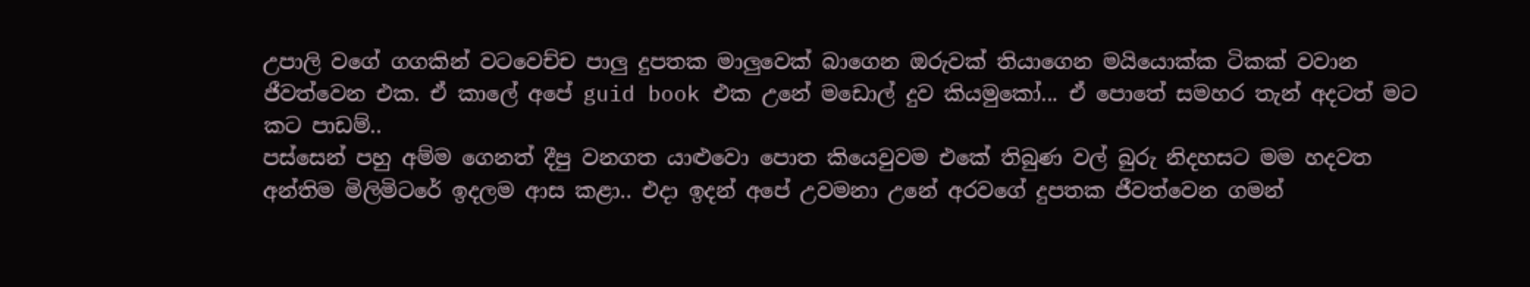උපාලි වගේ ගගකින් වටවෙච්ච පාලු දුපතක මාලුවෙක් බාගෙන ඔරුවක් තියාගෙන මයියොක්ක ටිකක් වවාන ජීවත්වෙන එක. ඒ කාලේ අපේ guid book එක උනේ මඩොල් දුව කියමුකෝ... ඒ පොතේ සමහර තැන් අදටත් මට කට පාඩම්..
පස්සෙන් පහු අම්ම ගෙනත් දීපු වනගත යාළුවො පොත කියෙවුවම එකේ තිබුණ වල් බුරු නිදහසට මම හදවත අන්තිම මිලිමිටරේ ඉදලම ආස කළා.. එදා ඉදන් අපේ උවමනා උනේ අරවගේ දුපතක ජීවත්වෙන ගමන්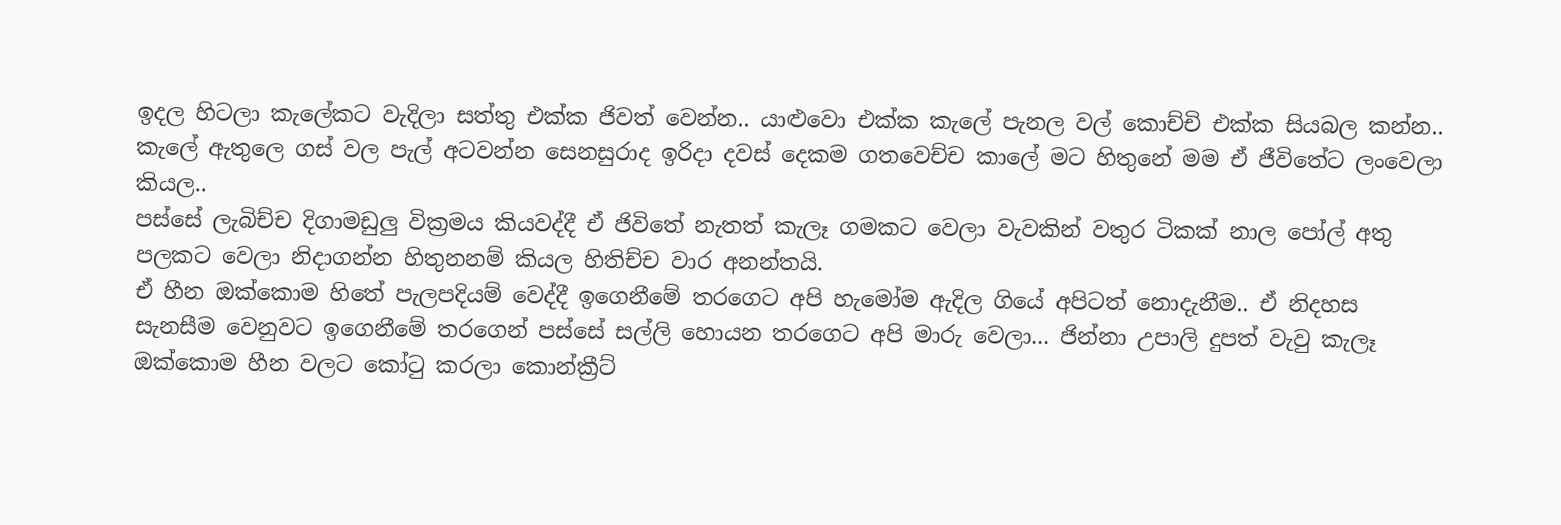ඉදල හිටලා කැලේකට වැදිලා සත්තු එක්ක ජිවත් වෙන්න.. යාළුවො එක්ක කැලේ පැනල වල් කොච්චි එක්ක සියබල කන්න.. කැලේ ඇතුලෙ ගස් වල පැල් අටවන්න සෙනසුරාද ඉරිදා දවස් දෙකම ගතවෙච්ච කාලේ මට හිතුනේ මම ඒ ජීවිතේට ලංවෙලා කියල..
පස්සේ ලැබිච්ච දිගාමඩුලු වික්‍රමය කියවද්දී ඒ ජිවිතේ නැතත් කැලෑ ගමකට වෙලා වැවකින් වතුර ටිකක් නාල පෝල් අතු පලකට වෙලා නිදාගන්න හිතුනනම් කියල හිතිච්ච වාර අනන්තයි.
ඒ හීන ඔක්කොම හිතේ පැලපදියම් වෙද්දී ඉගෙනීමේ තරගෙට අපි හැමෝම ඇදිල ගියේ අපිටත් නොදැනීම.. ඒ නිදහස සැනසීම වෙනුවට ඉගෙනීමේ තරගෙන් පස්සේ සල්ලි හොයන තරගෙට අපි මාරු වෙලා... ජින්නා උපාලි දුපත් වැවු කැලෑ ඔක්කොම හීන වලට කෝටු කරලා කොන්ක්‍රීට්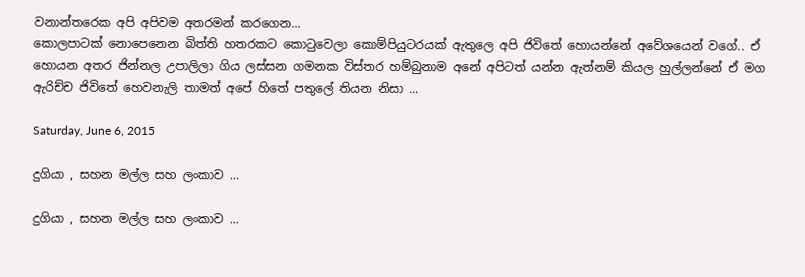වනාන්තරෙක අපි අපිවම අතරමන් කරගෙන...
කොලපාටක් නොපෙනෙන බිත්ති හතරකට කොටුවෙලා කොම්පියුටරයක් ඇතුලෙ අපි ජිවිතේ හොයන්නේ අවේශයෙන් වගේ.. ඒ හොයන අතර ජින්නල උපාලිලා ගිය ලස්සන ගමනක විස්තර හම්බුනාම අනේ අපිටත් යන්න ඇත්නම් කියල හුල්ලන්නේ ඒ මග ඇරිච්ච ජිවිතේ හෙවනැලි තාමත් අපේ හිතේ පතුලේ තියන නිසා ...

Saturday, June 6, 2015

දුගියා , සහන මල්ල සහ ලංකාව ...

දුගියා , සහන මල්ල සහ ලංකාව ...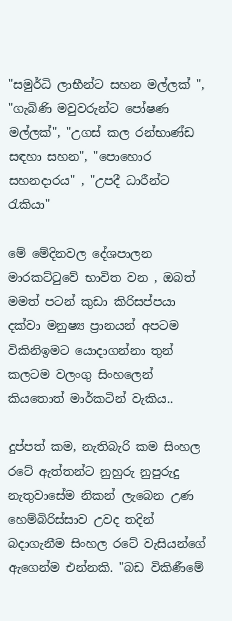"සමුර්ධි ලාභීන්ට සහන මල්ලක් ", "ගැබිණි මවුවරුන්ට පෝෂණ මල්ලක්", "උගස් කල රන්භාණ්ඩ සඳහා සහන", "පොහොර සහනදාරය" , "උපදී ධාරීන්ට රැකියා"

මේ මේදිනවල දේශපාලන මාරකට්ටුවේ භාවිත වන , ඔබත් මමත් පටන් කුඩා කිරිසප්පයා දක්වා මනුෂ්‍ය ප්‍රානයන් අපටම විකිනිඉමට යොදාගන්නා තුන් කලටම වලංගු සිංහලෙන් කියතොත් මාර්කටින් වැකිය..

දුප්පත් කම, නැතිබැරි කම සිංහල රටේ ඇත්තන්ට නුහුරු නුපුරුදු නැතුවාසේම නිකන් ලැබෙන උණ හෙම්බිරිස්සාව උවද තදින් බදාගැනීම සිංහල රටේ වැසියන්ගේ ඇගෙන්ම එන්නකි. "බඩ විකිණීමේ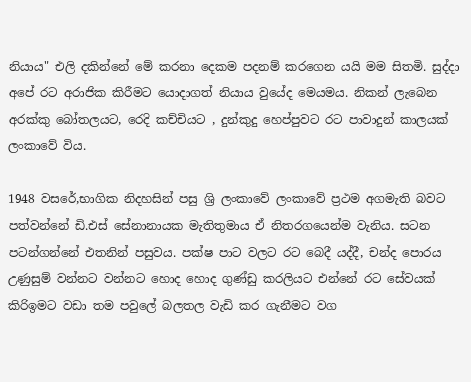නියාය" එලි දකින්නේ මේ කරනා දෙකම පදනම් කරගෙන යයි මම සිතමි. සුද්දා අපේ රට අරාජික කිරීමට යොදාගත් නියාය වුයේද මෙයමය. නිකන් ලැබෙන අරක්කු බෝතලයට, රෙදි කච්චියට , දුන්කුදු හෙප්පුවට රට පාවාදුන් කාලයක් ලංකාවේ විය.

1948 වසරේ,භාගික නිදහසින් පසු ශ්‍රි ලංකාවේ ලංකාවේ ප්‍රථම අගමැති බවට පත්වන්නේ ඩි.එස් සේනානායක මැතිතුමාය ඒ නිතරගයෙන්ම වැනිය. සටන පටන්ගන්නේ එතනින් පසුවය. පක්ෂ පාට වලට රට බෙදී යද්දී, චන්ද පොරය උණුසුම් වන්නට වන්නට හොද හොද ගුණ්ඩු කරලියට එන්නේ රට සේවයක් කිරිඉමට වඩා තම පවුලේ බලතල වැඩි කර ගැනීමට වග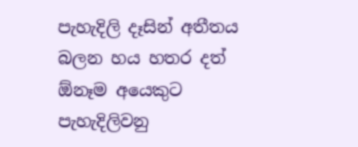පැහැදිලි දෑසින් අතීතය බලන හය හතර දත් ඕනෑම අයෙකුට පැහැදිලිවනු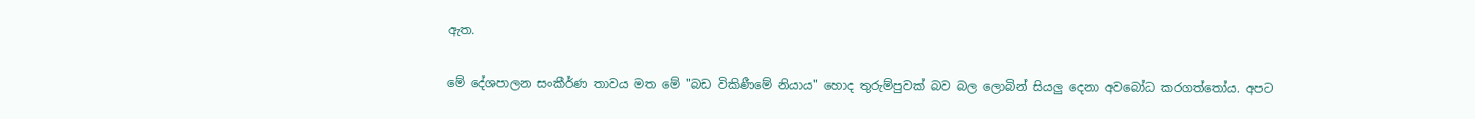ඇත.

මේ දේශපාලන සංකීර්ණ තාවය මත මේ "බඩ විකිණීමේ නියාය" හොද තුරුම්පුවක් බව බල ලොබින් සියලු දෙනා අවබෝධ කරගත්තෝය. අපට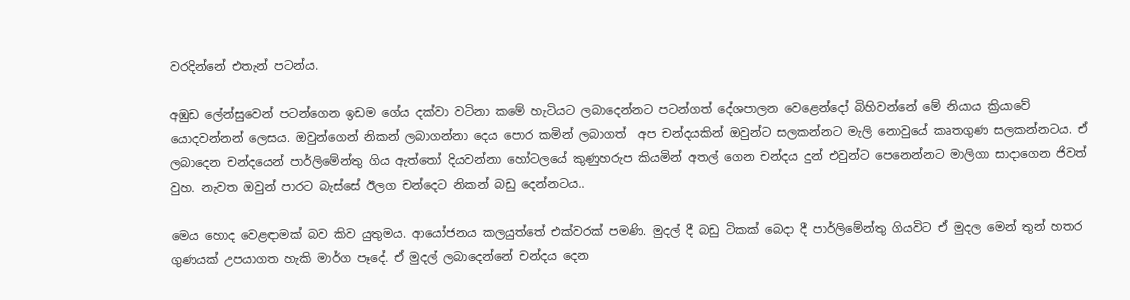වරදින්නේ එතැන් පටන්ය.

අඹුඩ ලේන්සුවෙන් පටන්ගෙන ඉඩම ගේය දක්වා වටිනා කමේ හැටියට ලබාදෙන්නට පටන්ගත් දේශපාලන වෙළෙන්දෝ බිහිවන්නේ මේ නියාය ක්‍රියාවේ යොදවන්නන් ලෙසය. ඔවුන්ගෙන් නිකන් ලබාගන්නා දෙය පොර කමින් ලබාගත්  අප චන්දයකින් ඔවුන්ට සලකන්නට මැලි නොවුයේ කෘතගුණ සලකන්නටය. ඒ ලබාදෙන චන්දයෙන් පාර්ලිමේන්තු ගිය ඇත්තෝ දියවන්නා හෝටලයේ කුණුහරුප කියමින් අතල් ගෙන චන්දය දුන් එවුන්ට පෙනෙන්නට මාලිගා සාදාගෙන ජිවත් වුහ. නැවත ඔවුන් පාරට බැස්සේ ඊලග චන්දෙට නිකන් බඩු දෙන්නටය..

මෙය හොද වෙළඳාමක් බව කිව යුතුමය. ආයෝජනය කලයුත්තේ එක්වරක් පමණි. මුදල් දී බඩු ටිකක් බෙදා දී පාර්ලිමේන්තු ගියවිට ඒ මුදල මෙන් තුන් හතර ගුණයක් උපයාගත හැකි මාර්ග පෑදේ. ඒ මුදල් ලබාදෙන්නේ චන්දය දෙන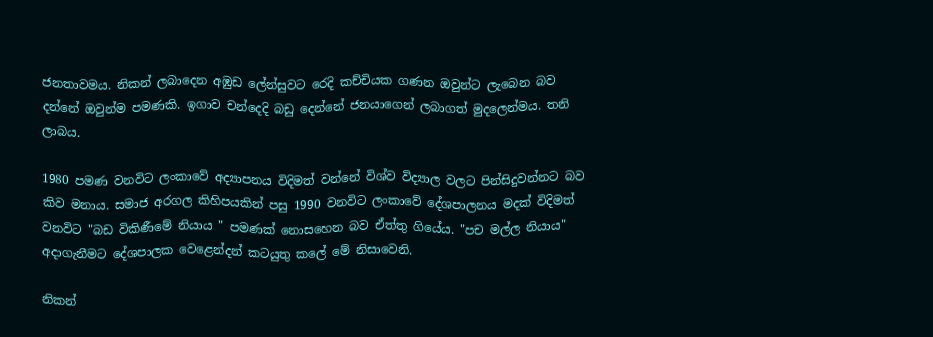ජනතාවමය. නිකන් ලබාදෙන අඹුඩ ලේන්සුවට රෙදි කච්චියක ගණන ඔවුන්ට ලැබෙන බව දන්නේ ඔවුන්ම පමණකි. ඉගාව චන්දෙදි බඩු දෙන්නේ ජනයාගෙන් ලබාගත් මුදලෙන්මය. තනි ලාබය.

1980 පමණ වනවිට ලංකාවේ අද්‍යාපනය විදිමත් වන්නේ විශ්ව විද්‍යාල වලට පින්සිදුවන්නට බව කිව මනාය. සමාජ අරගල කිහිපයකින් පසු 1990 වනවිට ලංකාවේ දේශපාලනය මදක් විදිමත් වනවිට "බඩ විකිණීමේ නියාය " පමණක් නොසහෙන බව ඒත්තු ගියේය. "පච මල්ල නියාය" අදාගැනීමට දේශපාලක වෙළෙන්දන් කටයුතු කලේ මේ නිසාවෙනි.

නිකන්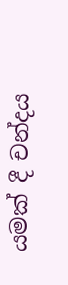යමක් දී චන්දය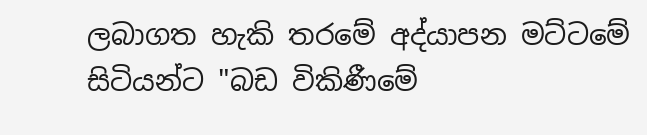ලබාගත හැකි තරමේ අද්යාපන මට්ටමේ සිටියන්ට "බඩ විකිණීමේ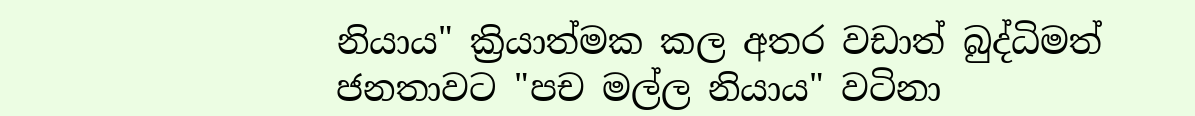නියාය" ක්‍රියාත්මක කල අතර වඩාත් බුද්ධිමත් ජනතාවට "පච මල්ල නියාය" වටිනා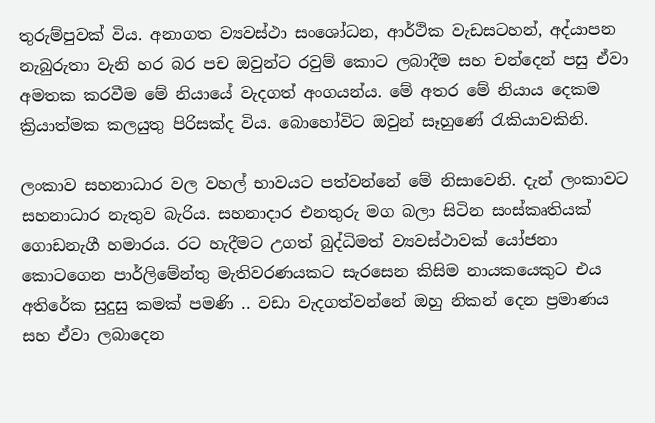තුරුම්පුවක් විය. අනාගත ව්‍යවස්ථා සංශෝධන, ආර්ථික වැඩසටහන්, අද්යාපන නැබුරුතා වැනි හර බර පච ඔවුන්ට රවුම් කොට ලබාදීම සහ චන්දෙන් පසු ඒවා අමතක කරවීම මේ නියායේ වැදගත් අංගයන්ය. මේ අතර මේ නියාය දෙකම ක්‍රියාත්මක කලයුතු පිරිසක්ද විය. බොහෝවිට ඔවුන් සෑහුණේ රැකියාවකිනි.

ලංකාව සහනාධාර වල වහල් භාවයට පත්වන්නේ මේ නිසාවෙනි. දැන් ලංකාවට සහනාධාර නැතුව බැරිය. සහනාදාර එනතුරු මග බලා සිටින සංස්කෘතියක් ගොඩනැගී හමාරය. රට හැදීමට උගත් බුද්ධිමත් ව්‍යවස්ථාවක් යෝජනා කොටගෙන පාර්ලිමේන්තු මැතිවරණයකට සැරසෙන කිසිම නායකයෙකුට එය අතිරේක සුදුසු කමක් පමණි .. වඩා වැදගත්වන්නේ ඔහු නිකන් දෙන ප්‍රමාණය සහ ඒවා ලබාදෙන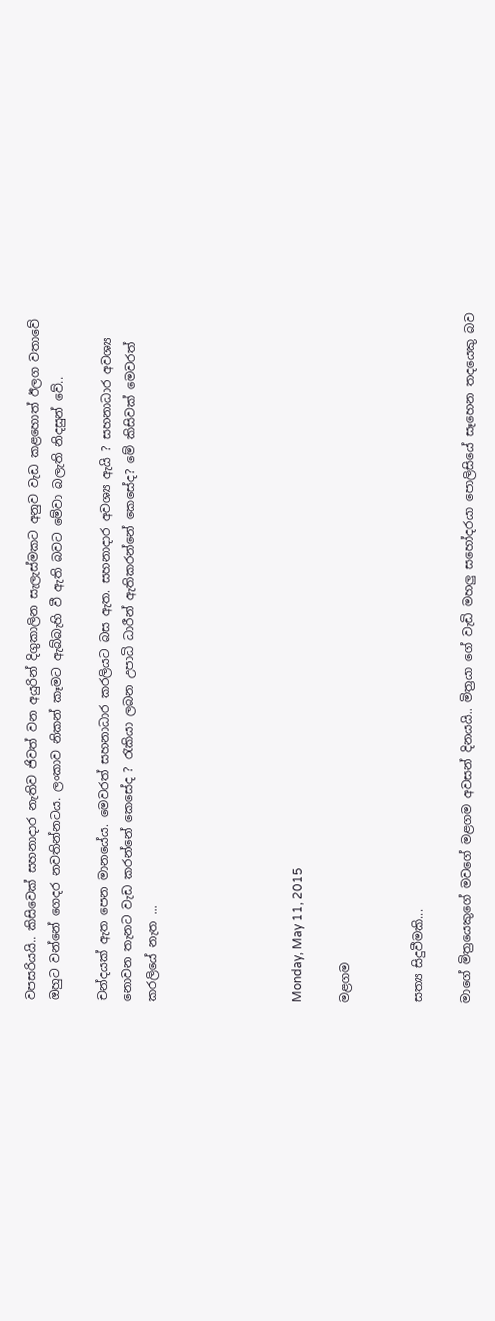වපසරියයි.. කිසිවෙක් සහනාදාර නැතිව ජිවත් වන අයුරින් දිගුකාලින සැලැස්මකට අනුව වැඩ කළහොත් ඊලග වතාවේ ඔහුට වන්නේ ගෙදර නවතින්නටය. ලංකාව නිකන් කෑමට ඇබ්බැහි වී ඇති බවට මේවා බලැති නිදසුන් වේ..

චන්දයක් ඇත පෙන මානයේය. මෙවරත් සහනාධාර කරලියට බස ඇත. සහනාදාර අවශ්‍ය ඇයි ? සහනාධාර අවශ්‍ය නොවන තැනට වැඩ කරන්නේ කෙසේද ? රැකියා ලබන උපාධි ධාරීන් ඇතිකරන්නේ කෙසේද? මේ කිසිවක් මෙවරත් කරලියේ නැත ...





Monday, May 11, 2015

මළගම


සත්‍ය සිදුවීමකි...

මාගේ මිත්‍රයෙකුගේ මවගේ මළගම අවසන් දිනයයි.. මිත්‍රයා ගේ වැඩි මහලු සහෝදරයා පොලිසියේ සෑහෙන තදයෙකු බව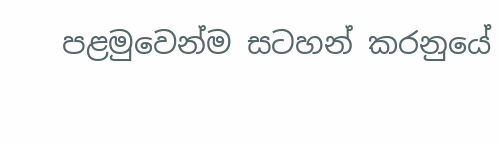පළමුවෙන්ම සටහන් කරනුයේ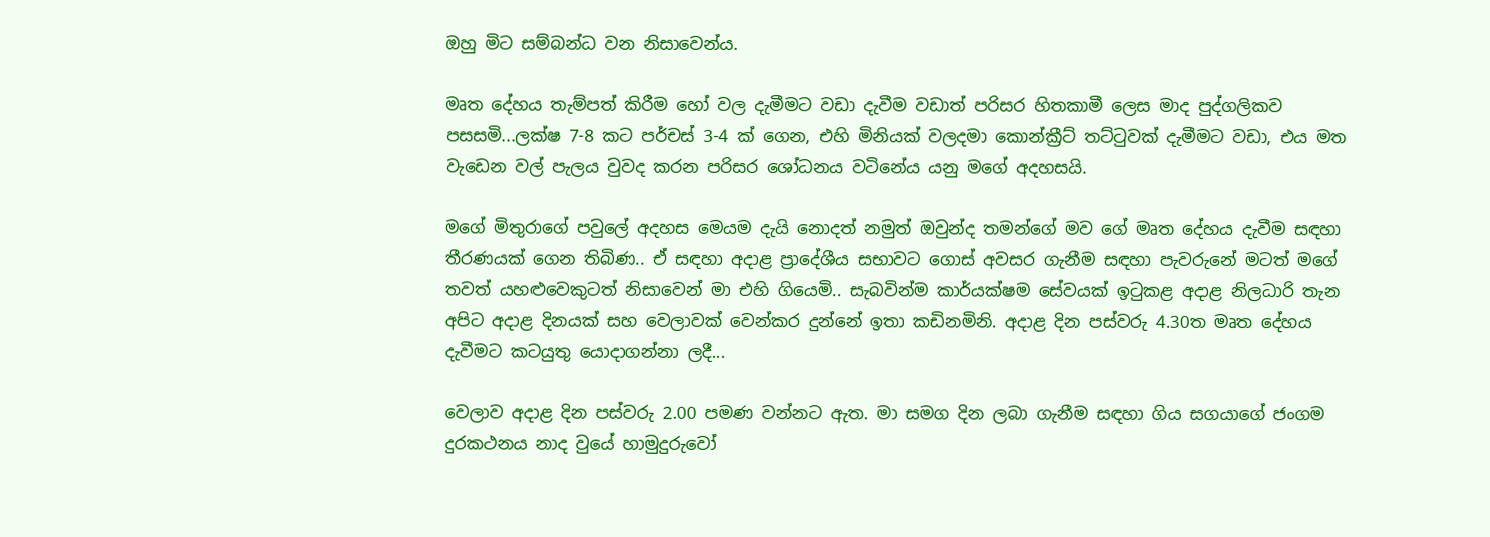ඔහු මිට සම්බන්ධ වන නිසාවෙන්ය.

මෘත දේහය තැම්පත් කිරීම හෝ වල දැමීමට වඩා දැවීම වඩාත් පරිසර හිතකාමී ලෙස මාද පුද්ගලිකව පසසමි...ලක්ෂ 7-8 කට පර්චස් 3-4 ක් ගෙන, එහි මිනියක් වලදමා කොන්ක්‍රීට් තට්ටුවක් දැමීමට වඩා, එය මත වැඩෙන වල් පැලය වුවද කරන පරිසර ශෝධනය වටිනේය යනු මගේ අදහසයි.

මගේ මිතුරාගේ පවුලේ අදහස මෙයම දැයි නොදත් නමුත් ඔවුන්ද තමන්ගේ මව ගේ මෘත දේහය දැවීම සඳහා තීරණයක් ගෙන තිබිණ.. ඒ සඳහා අදාළ ප්‍රාදේශීය සභාවට ගොස් අවසර ගැනීම සඳහා පැවරුනේ මටත් මගේ තවත් යහළුවෙකුටත් නිසාවෙන් මා එහි ගියෙමි.. සැබවින්ම කාර්යක්ෂම සේවයක් ඉටුකළ අදාළ නිලධාරි තැන අපිට අදාළ දිනයක් සහ වෙලාවක් වෙන්කර දුන්නේ ඉතා කඩිනමිනි. අදාළ දින පස්වරු 4.30ත මෘත දේහය දැවීමට කටයුතු යොදාගන්නා ලදී...

වෙලාව අදාළ දින පස්වරු 2.00 පමණ වන්නට ඇත. මා සමග දින ලබා ගැනීම සඳහා ගිය සගයාගේ ජංගම දුරකථනය නාද වුයේ හාමුදුරුවෝ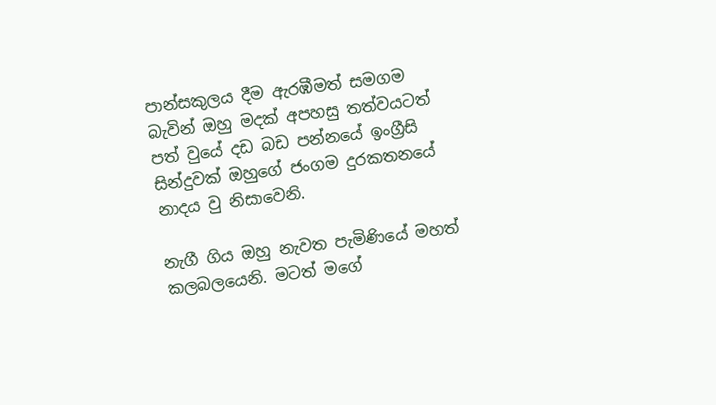පාන්සකුලය දීම ඇරඹීමත් සමගම බැවින් ඔහු මදක් අපහසු තත්වයටත් පත් වුයේ දඩ බඩ පන්නයේ ඉංග්‍රීසි සින්දුවක් ඔහුගේ ජංගම දුරකතනයේ නාදය වු නිසාවෙනි.

නැගී ගිය ඔහු නැවත පැමිණියේ මහත් කලබලයෙනි. මටත් මගේ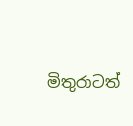මිතුරාටත්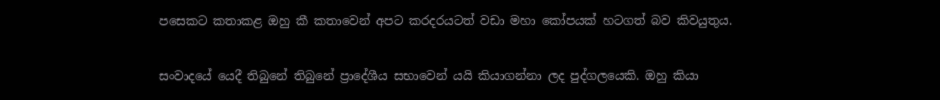පසෙකට කතාකළ ඔහු කී කතාවෙන් අපට කරදරයටත් වඩා මහා කෝපයක් හටගත් බව කිවයුතුය.

සංවාදයේ යෙදී තිබුනේ තිබුනේ ප්‍රාදේශීය සභාවෙන් යයි කියාගන්නා ලද පුද්ගලයෙකි. ඔහු කියා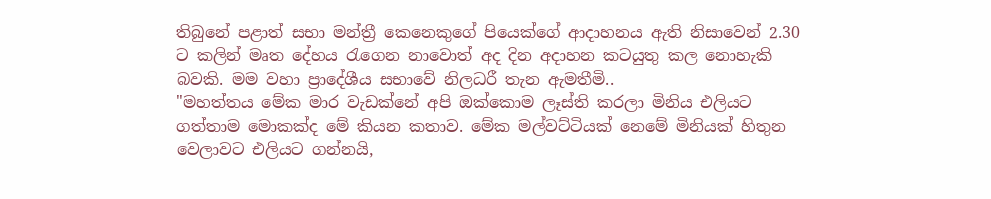තිබුනේ පළාත් සභා මන්ත්‍රී කෙනෙකුගේ පියෙක්ගේ ආදාහනය ඇති නිසාවෙන් 2.30 ට කලින් මෘත දේහය රැගෙන නාවොත් අද දින අදාහන කටයුතු කල නොහැකි බවකි. මම වහා ප්‍රාදේශීය සභාවේ නිලධරී තැන ඇමතීමි..
"මහත්තය මේක මාර වැඩක්නේ අපි ඔක්කොම ලෑස්ති කරලා මිනිය එලියට ගත්තාම මොකක්ද මේ කියන කතාව. මේක මල්වට්ටියක් නෙමේ මිනියක් හිතුන වෙලාවට එලියට ගන්නයි,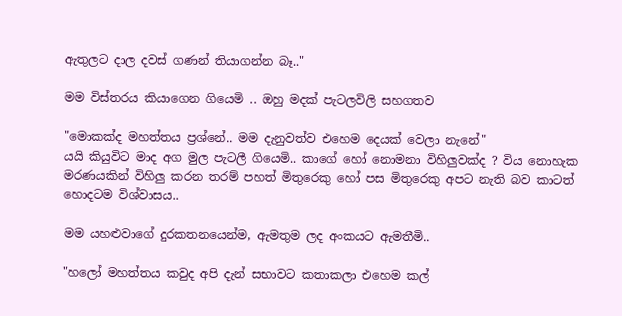ඇතුලට දාල දවස් ගණන් තියාගන්න බෑ.."

මම විස්තරය කියාගෙන ගියෙමි .. ඔහු මදක් පැටලවිලි සහගතව

"මොකක්ද මහත්තය ප්‍රශ්නේ.. මම දැනුවත්ව එහෙම දෙයක් වෙලා නැනේ"
යයි කියුවිට මාද අග මුල පැටලී ගියෙමි.. කාගේ හෝ නොමනා විහිලුවක්ද ? විය නොහැක මරණයකින් විහිලු කරන තරම් පහත් මිතුරෙකු හෝ පස මිතුරෙකු අපට නැති බව කාටත් හොදටම විශ්වාසය..

මම යහළුවාගේ දුරකතනයෙන්ම, ඇමතුම ලද අංකයට ඇමතීමි..

"හලෝ මහත්තය කවුද අපි දැන් සභාවට කතාකලා එහෙම කල්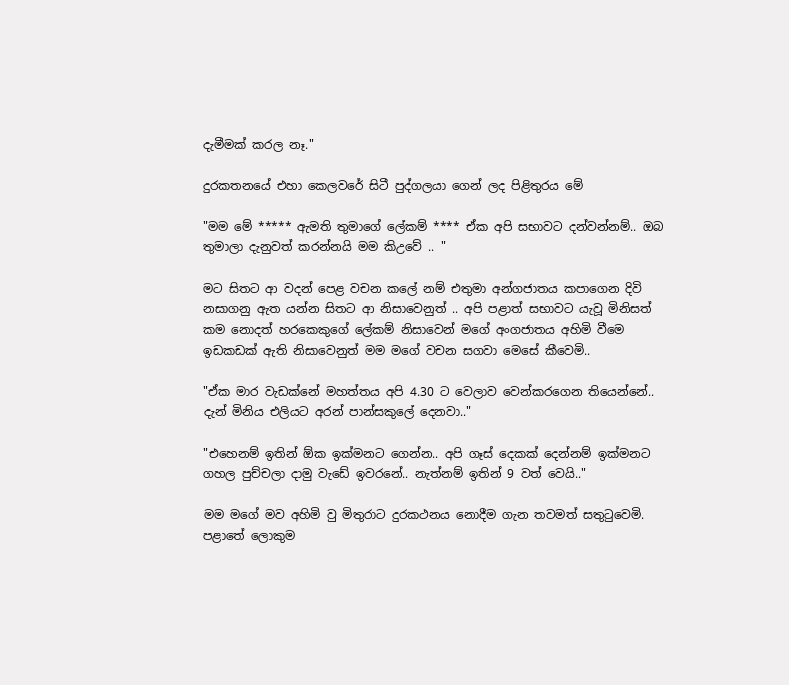දැමීමක් කරල නෑ."

දුරකතනයේ එහා කෙලවරේ සිටී පුද්ගලයා ගෙන් ලද පිළිතුරය මේ

"මම මේ ***** ඇමති තුමාගේ ලේකම් **** ඒක අපි සභාවට දන්වන්නම්.. ඔබ තුමාලා දැනුවත් කරන්නයි මම කිඋවේ .. "

මට සිතට ආ වදන් පෙළ වචන කලේ නම් එතුමා අන්ගජාතය කපාගෙන දිවි නසාගනු ඇත යන්න සිතට ආ නිසාවෙනුත් .. අපි පළාත් සභාවට යැවූ මිනිසත් කම නොදත් හරකෙකුගේ ලේකම් නිසාවෙන් මගේ අංගජාතය අහිමි වීමෙ ඉඩකඩක් ඇති නිසාවෙනුත් මම මගේ වචන සගවා මෙසේ කීවෙමි..

"ඒක මාර වැඩක්නේ මහත්තය අපි 4.30 ට වෙලාව වෙන්කරගෙන තියෙන්නේ.. දැන් මිනිය එලියට අරන් පාන්සකුලේ දෙනවා.."

"එහෙනම් ඉතින් ඕක ඉක්මනට ගෙන්න.. අපි ගෑස් දෙකක් දෙන්නම් ඉක්මනට ගහල පුච්චලා දාමු වැඩේ ඉවරනේ.. නැත්නම් ඉතින් 9 වත් වෙයි.."

මම මගේ මව අහිමි වු මිතුරාට දුරකථනය නොදීම ගැන තවමත් සතුටුවෙමි. පළාතේ ලොකුම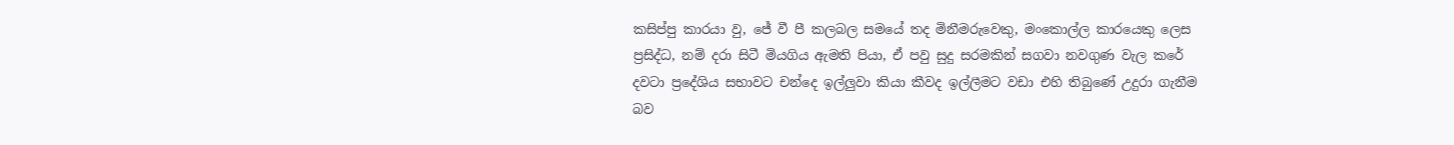කසිප්පු කාරයා වු, ජේ වී පී කලබල සමයේ තද මිනීමරුවෙකු, මංකොල්ල කාරයෙකු ලෙස ප්‍රසිද්ධ, නම් දරා සිටී මියගිය ඇමති පියා, ඒ පවු සුදු සරමකින් සගවා නවගුණ වැල කරේ දවටා ප්‍රදේශිය සභාවට චන්දෙ ඉල්ලුවා කියා කීවද ඉල්ලීමට වඩා එහි තිබුණේ උදුරා ගැනීම බව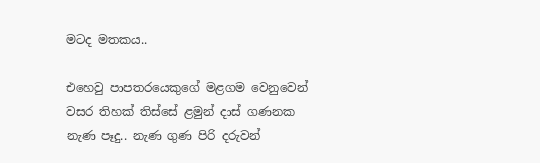මටද මතකය..

එහෙවු පාපතරයෙකුගේ මළගම වෙනුවෙන් වසර තිහක් තිස්සේ ළමුන් දාස් ගණනක නැණ පෑදු.. නැණ ගුණ පිරි දරුවන්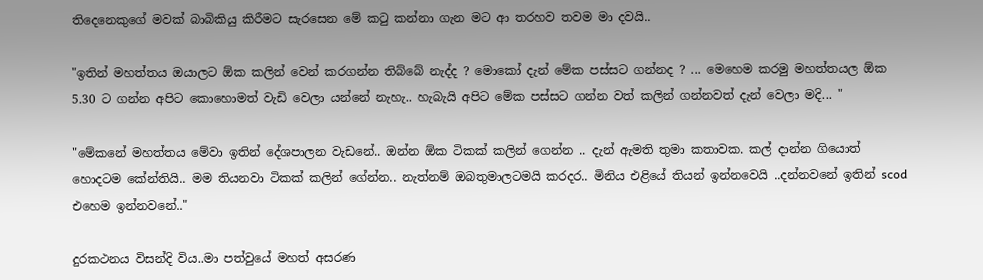තිදෙනෙකුගේ මවක් බාබිකියු කිරීමට සැරසෙන මේ කටු කන්නා ගැන මට ආ තරහව තවම මා දවයි..

"ඉතින් මහත්තය ඔයාලට ඕක කලින් වෙන් කරගන්න තිබ්බේ නැද්ද ? මොකෝ දැන් මේක පස්සට ගන්නද ? ... මෙහෙම කරමු මහත්තයල ඕක 5.30 ට ගන්න අපිට කොහොමත් වැඩි වෙලා යන්නේ නැහැ.. හැබැයි අපිට මේක පස්සට ගන්න වත් කලින් ගන්නවත් දැන් වෙලා මදි... "

"මේකනේ මහත්තය මේවා ඉතින් දේශපාලන වැඩනේ.. ඔන්න ඕක ටිකක් කලින් ගෙන්න .. දැන් ඇමති තුමා කතාවක. කල් දාන්න ගියොත් හොදටම කේන්තියි.. මම තියනවා ටිකක් කලින් ගේන්න.. නැත්නම් ඔබතුමාලටමයි කරදර.. මිනිය එළියේ තියන් ඉන්නවෙයි ..දන්නවනේ ඉතින් scod එහෙම ඉන්නවනේ.."

දුරකථනය විසන්දි විය..මා පත්වුයේ මහත් අසරණ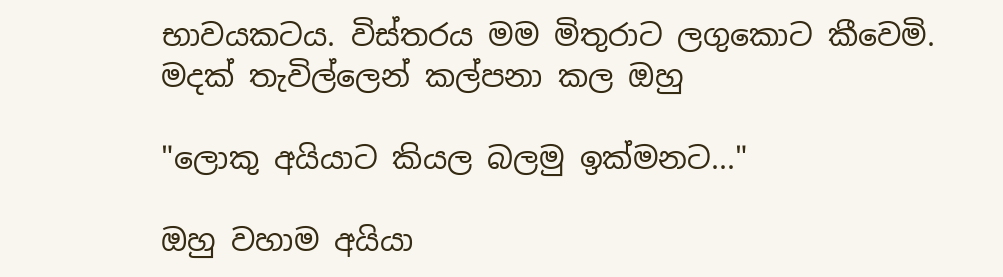භාවයකටය. විස්තරය මම මිතුරාට ලගුකොට කීවෙමි. මදක් තැවිල්ලෙන් කල්පනා කල ඔහු

"ලොකු අයියාට කියල බලමු ඉක්මනට..."

ඔහු වහාම අයියා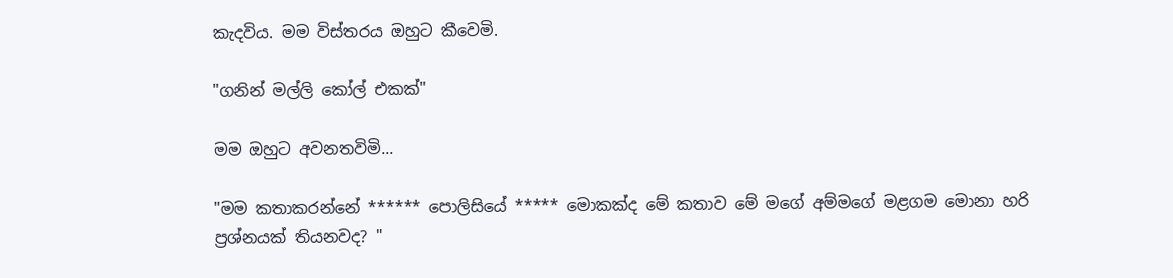කැදවිය. මම විස්තරය ඔහුට කීවෙමි.

"ගනින් මල්ලි කෝල් එකක්"

මම ඔහුට අවනතවිමි...

"මම කතාකරන්නේ ****** පොලිසියේ ***** මොකක්ද මේ කතාව මේ මගේ අම්මගේ මළගම මොනා හරි ප්‍රශ්නයක් තියනවද? "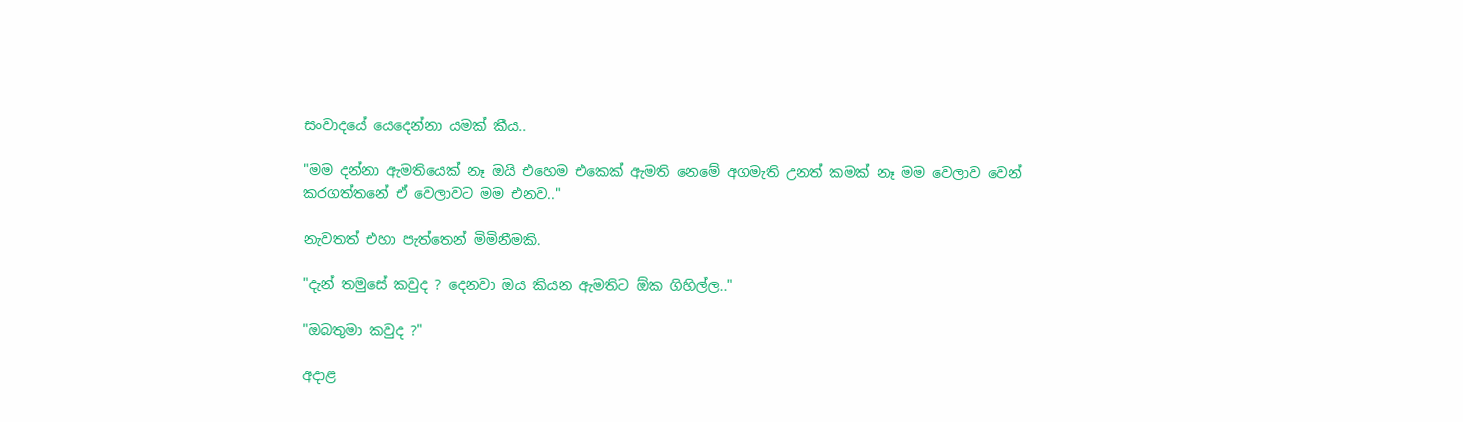සංවාදයේ යෙදෙන්නා යමක් කීය..

"මම දන්නා ඇමතියෙක් නෑ ඔයි එහෙම එකෙක් ඇමති නෙමේ අගමැති උනත් කමක් නෑ මම වෙලාව වෙන් කරගත්තනේ ඒ වෙලාවට මම එනව.."

නැවතත් එහා පැත්තෙන් මිමිනීමකි.

"දැන් තමුසේ කවුද ? දෙනවා ඔය කියන ඇමතිට ඕක ගිහිල්ල.."

"ඔබතුමා කවුද ?"

අදාළ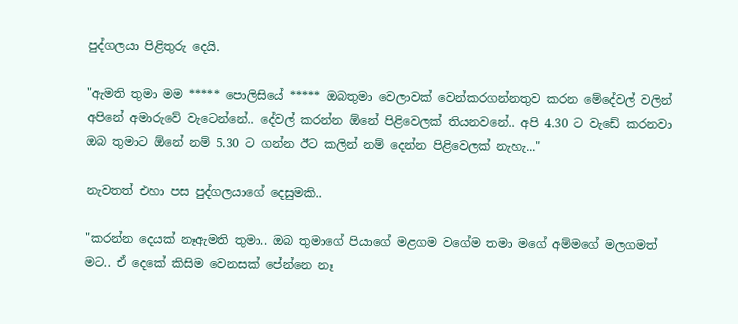පුද්ගලයා පිළිතුරු දෙයි.

"ඇමති තුමා මම ***** පොලිසියේ ***** ඔබතුමා වෙලාවක් වෙන්කරගන්නතුව කරන මේදේවල් වලින් අපිනේ අමාරුවේ වැටෙන්නේ.. දේවල් කරන්න ඕනේ පිළිවෙලක් තියනවනේ.. අපි 4.30 ට වැඩේ කරනවා ඔබ තුමාට ඕනේ නම් 5.30 ට ගන්න ඊට කලින් නම් දෙන්න පිළිවෙලක් නැහැ..."

නැවතත් එහා පස පුද්ගලයාගේ දෙසුමකි..

"කරන්න දෙයක් නෑඇමති තුමා.. ඔබ තුමාගේ පියාගේ මළගම වගේම තමා මගේ අම්මගේ මලගමත් මට.. ඒ දෙකේ කිසිම වෙනසක් පේන්නෙ නෑ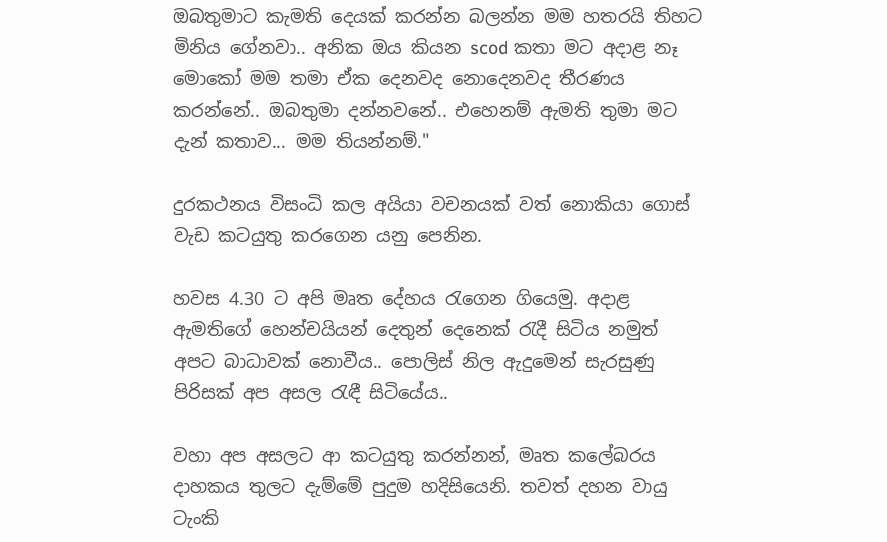ඔබතුමාට කැමති දෙයක් කරන්න බලන්න මම හතරයි තිහට මිනිය ගේනවා.. අනික ඔය කියන scod කතා මට අදාළ නෑ මොකෝ මම තමා ඒක දෙනවද නොදෙනවද තීරණය කරන්නේ.. ඔබතුමා දන්නවනේ.. එහෙනම් ඇමති තුමා මට දැන් කතාව... මම තියන්නම්."

දුරකථනය විසංධි කල අයියා වචනයක් වත් නොකියා ගොස් වැඩ කටයුතු කරගෙන යනු පෙනින.

හවස 4.30 ට අපි මෘත දේහය රැගෙන ගියෙමු. අදාළ ඇමතිගේ හෙන්චයියන් දෙතුන් දෙනෙක් රැදී සිටිය නමුත් අපට බාධාවක් නොවීය.. පොලිස් නිල ඇදුමෙන් සැරසුණු පිරිසක් අප අසල රැඳී සිටියේය..

වහා අප අසලට ආ කටයුතු කරන්නන්, මෘත කලේබරය දාහකය තුලට දැම්මේ පුදුම හදිසියෙනි. තවත් දහන වායු ටැංකි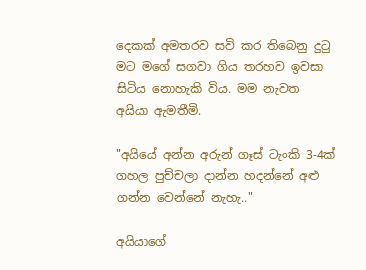දෙකක් අමතරව සවි කර තිබෙනු දුටු මට මගේ සගවා ගිය තරහව ඉවසා සිටිය නොහැකි විය. මම නැවත අයියා ඇමතීමි.

"අයියේ අන්න අරුන් ගෑස් ටැංකි 3-4ක් ගහල පුච්චලා දාන්න හදන්නේ අළු ගන්න වෙන්නේ නැහැ.."

අයියාගේ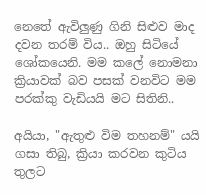නෙතේ ඇවිලුණු ගිනි සිළුව මාද දවන තරම් විය.. ඔහු සිටියේ ශෝකයෙනි. මම කලේ නොමනා ක්‍රියාවක් බව පසක් වනවිට මම පරක්කු වැඩියයි මට සිතිනි..

අයියා, "ඇතුළු විම තහනම්" යයි ගසා තිබු, ක්‍රියා කරවන කුටිය තුලට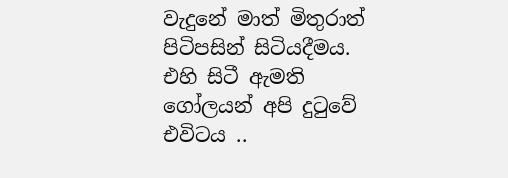වැදුනේ මාත් මිතුරාත් පිටිපසින් සිටියදීමය. එහි සිටී ඇමති ගෝලයන් අපි දුටුවේ එවිටය ..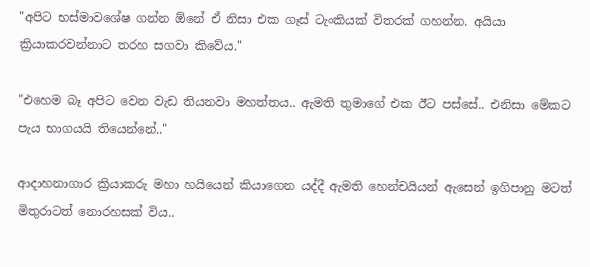"අපිට භස්මාවශේෂ ගන්න ඕනේ ඒ නිසා එක ගෑස් ටැංකියක් විතරක් ගහන්න. අයියා ක්‍රියාකරවන්නාට තරහ සගවා කිවේය."

"එහෙම බෑ අපිට වෙන වැඩ තියනවා මහත්තය.. ඇමති තුමාගේ එක ඊට පස්සේ.. එනිසා මේකට පැය භාගයයි තියෙන්නේ.."

ආදාහනාගාර ක්‍රියාකරු මහා හයියෙන් කියාගෙන යද්දී ඇමති හෙන්චයියන් ඇසෙන් ඉගිපානු මටත් මිතුරාටත් නොරහසක් විය..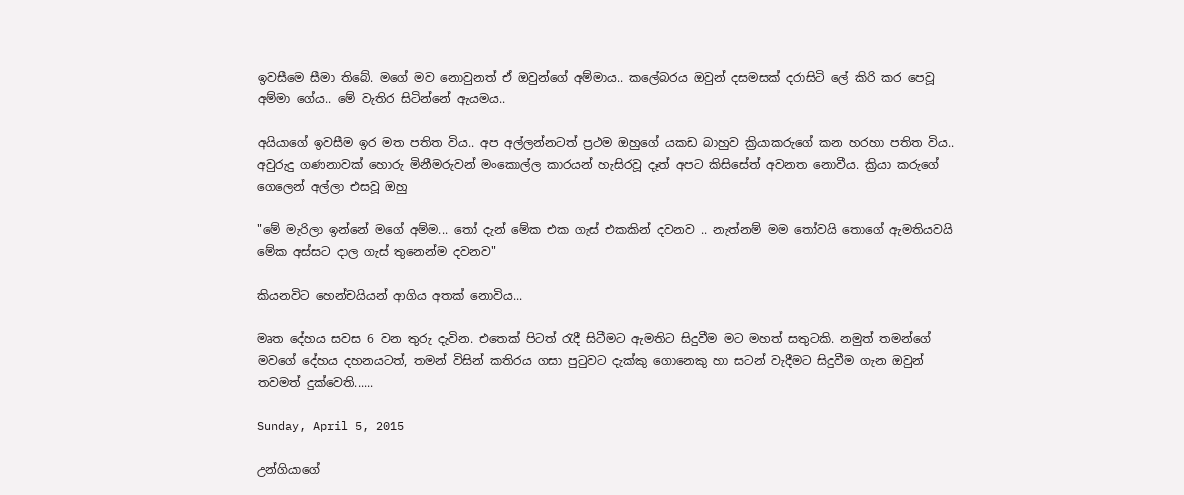ඉවසීමෙ සීමා තිබේ. මගේ මව නොවුනත් ඒ ඔවුන්ගේ අම්මාය.. කලේබරය ඔවුන් දසමසක් දරාසිටි ලේ කිරි කර පෙවූ අම්මා ගේය.. මේ වැතිර සිටින්නේ ඇයමය..

අයියාගේ ඉවසීම ඉර මත පතිත විය.. අප අල්ලන්නටත් ප්‍රථම ඔහුගේ යකඩ බාහුව ක්‍රියාකරුගේ කන හරහා පතිත විය.. අවුරුදු ගණනාවක් හොරු මිනීමරුවන් මංකොල්ල කාරයන් හැසිරවූ දෑත් අපට කිසිසේත් අවනත නොවීය. ක්‍රියා කරුගේ ගෙලෙන් අල්ලා එසවූ ඔහු

"මේ මැරිලා ඉන්නේ මගේ අම්ම... තෝ දැන් මේක එක ගැස් එකකින් දවනව .. නැත්නම් මම තෝවයි තොගේ ඇමතියවයි මේක අස්සට දාල ගැස් තුනෙන්ම දවනව"

කියනවිට හෙන්චයියන් ආගිය අතක් නොවිය...

මෘත දේහය සවස 6 වන තුරු දැවින. එතෙක් පිටත් රැදී සිටීමට ඇමතිට සිදුවීම මට මහත් සතුටකි. නමුත් තමන්ගේ මවගේ දේහය දහනයටත්, තමන් විසින් කතිරය ගසා පුටුවට දැක්කු ගොනෙකු හා සටන් වැදීමට සිදුවීම ගැන ඔවුන් තවමත් දුක්වෙති......

Sunday, April 5, 2015

උන්ගියාගේ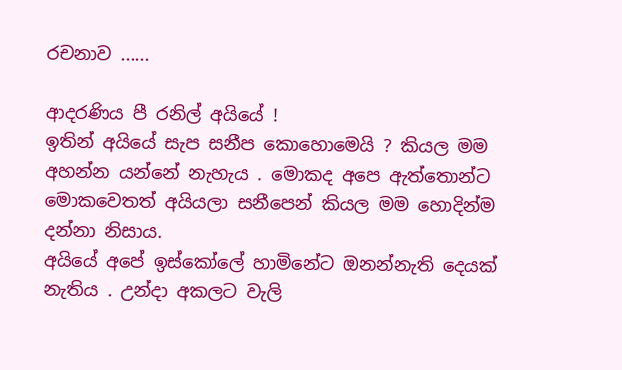රචනාව ......

ආදරණිය පී රනිල් අයියේ !
ඉතින් අයියේ සැප සනීප කොහොමෙයි ? කියල මම අහන්න යන්නේ නැහැය . මොකද අපෙ ඇත්තොන්ට මොකවෙතත් අයියලා සනීපෙන් කියල මම හොදින්ම දන්නා නිසාය.
අයියේ අපේ ඉස්කෝලේ හාමිනේට ඔනන්නැති දෙයක් නැතිය . උන්දා අකලට වැලි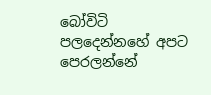බෝවිටි පලදෙන්නහේ අපට පෙරලන්නේ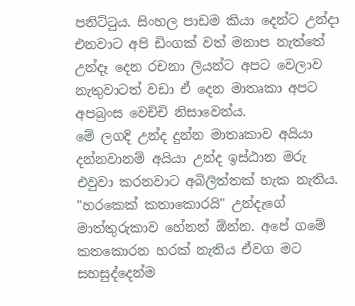පනිට්ටුය. සිංහල පාඩම කියා දෙන්ට උන්දා එනවාට අපි ඩිංගක් වත් මනාප නැත්තේ උන්දෑ දෙන රචනා ලියන්ට අපට වෙලාව නැතුවාටත් වඩා ඒ දෙන මාතෘකා අපට අපබ්‍රංස වෙච්චි නිසාවෙන්ය.
මේ ලගදි උන්ද දුන්න මාතෘකාව අයියා දන්නවානම් අයියා උන්ද ඉස්ඨාන මරු එවුවා කරනවාට අබිලිත්තක් හැක නැතිය. "හරකෙක් කතාකොරයි" උන්දැගේ මාත්තුරුකාව හේනන් ඕන්න. අපේ ගමේ කතකොරන හරක් නැතිය ඒවග මට සහසුද්දෙන්ම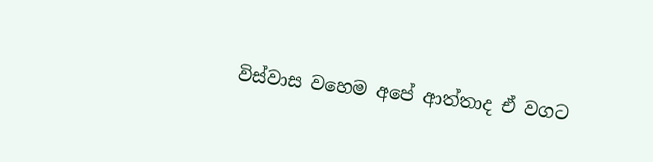විස්වාස වහෙම අපේ ආත්තාද ඒ වගට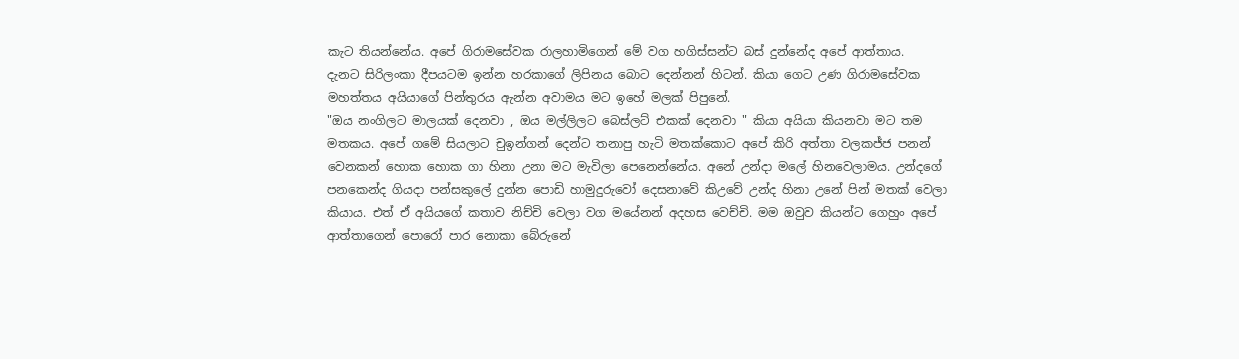කැට තියන්නේය. අපේ ගිරාමසේවක රාලහාමිගෙන් මේ වග හගිස්සන්ට බස් දුන්නේද අපේ ආත්තාය.
දැනට සිරිලංකා දීපයටම ඉන්න හරකාගේ ලිපිනය බොට දෙන්නන් හිටන්. කියා ගෙට උණ ගිරාමසේවක මහත්තය අයියාගේ පින්තුරය ඇන්න අවාමය මට ඉහේ මලක් පිපුනේ.
"ඔය නංගිලට මාලයක් දෙනවා , ඔය මල්ලිලට බෙස්ලට් එකක් දෙනවා " කියා අයියා කියනවා මට තම මතකය. අපේ ගමේ සියලාට චුඉන්ගන් දෙන්ට තනාපු හැටි මතක්කොට අපේ කිරි අත්තා වලකජ්ජ පනන් වෙනකන් හොක හොක ගා හිනා උනා මට මැවිලා පෙනෙන්නේය. අනේ උන්දා මලේ හිනවෙලාමය. උන්දගේ පනකෙන්ද ගියදා පන්සකුලේ දුන්න පොඩි හාමුදුරුවෝ දෙසනාවේ කිඋවේ උන්ද හිනා උනේ පින් මතක් වෙලා කියාය. එත් ඒ අයියගේ කතාව නිච්චි වෙලා වග මයේනන් අදහස වෙච්චි. මම ඔවුව කියන්ට ගෙහුං අපේ ආත්තාගෙන් පොරෝ පාර නොකා බේරුනේ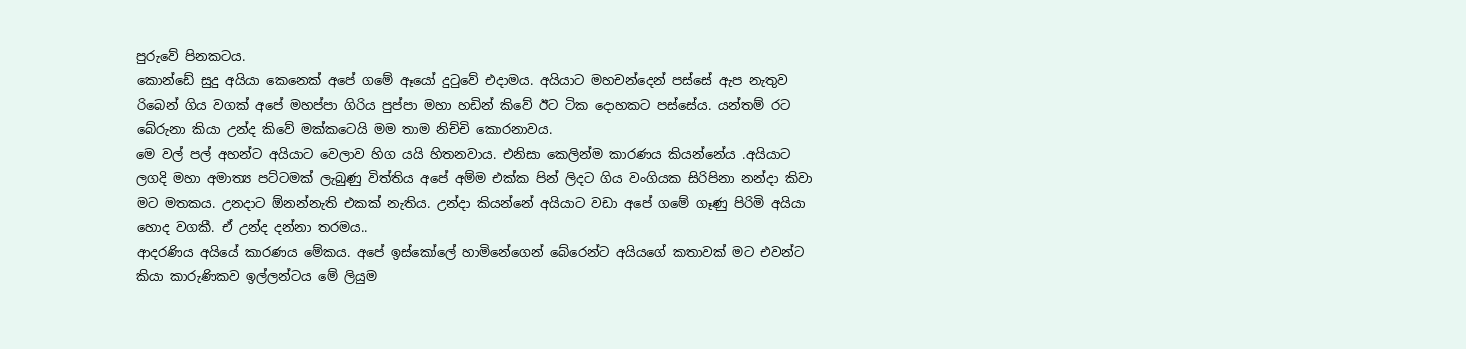පුරුවේ පිනකටය.
කොන්ඩේ සුදු අයියා කෙනෙක් අපේ ගමේ ඈයෝ දුටුවේ එදාමය. අයියාට මහචන්දෙන් පස්සේ ඇප නැතුව රිබෙන් ගිය වගක් අපේ මහප්පා ගිරිය පුප්පා මහා හඩින් කිවේ ඊට ටික දොහකට පස්සේය. යන්තම් රට බේරුනා කියා උන්ද කිවේ මක්කටෙයි මම තාම නිච්චි කොරනාවය.
මෙ වල් පල් අහන්ට අයියාට වෙලාව හිග යයි හිතනවාය. එනිසා කෙලින්ම කාරණය කියන්නේය .අයියාට ලගදි මහා අමාත්‍ය පට්ටමක් ලැබුණු විත්තිය අපේ අම්ම එක්ක පින් ලිදට ගිය වංගියක සිරිපිනා නන්දා කිවා මට මතකය. උනදාට ඕනන්නැති එකක් නැතිය. උන්දා කියන්නේ අයියාට වඩා අපේ ගමේ ගෑණු පිරිමි අයියා හොද වගකී. ඒ උන්ද දන්නා තරමය..
ආදරණිය අයියේ කාරණය මේකය. අපේ ඉස්කෝලේ හාමිනේගෙන් බේරෙන්ට අයියගේ කතාවක් මට එවන්ට කියා කාරුණිකව ඉල්ලන්ටය මේ ලියුම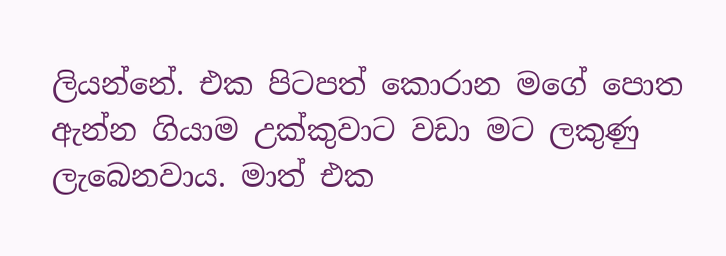ලියන්නේ. එක පිටපත් කොරාන මගේ පොත ඇන්න ගියාම උක්කුවාට වඩා මට ලකුණු ලැබෙනවාය. මාත් එක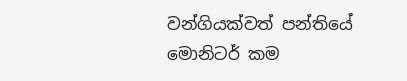වන්ගියක්වත් පන්තියේ මොනිටර් කම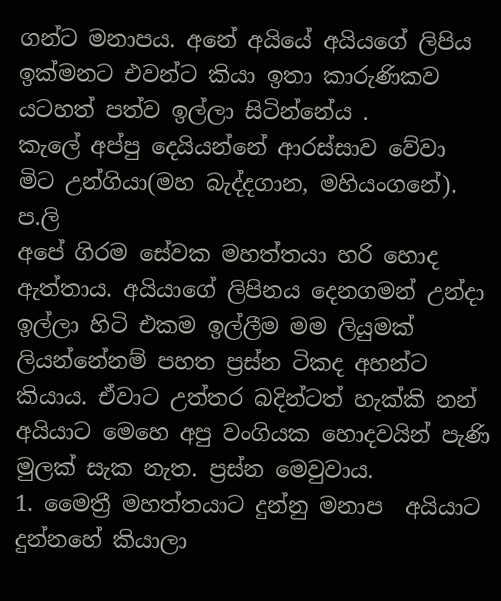ගන්ට මනාපය. අනේ අයියේ අයියගේ ලිපිය ඉක්මනට එවන්ට කියා ඉතා කාරුණිකව යටහත් පත්ව ඉල්ලා සිටින්නේය .
කැලේ අප්පු දෙයියන්නේ ආරස්සාව වේවා
මිට උන්ගියා(මහ බැද්දගාන, මහියංගනේ).
ප.ලි
අපේ ගිරම සේවක මහත්තයා හරි හොද ඇත්තාය. අයියාගේ ලිපිනය දෙනගමන් උන්දා ඉල්ලා හිටි එකම ඉල්ලීම මම ලියුමක් ලියන්නේනම් පහත ප්‍රස්න ටිකද අහන්ට කියාය. ඒවාට උත්තර බදින්ටත් හැක්කි නන් අයියාට මෙහෙ අපු වංගියක හොදවයින් පැණි මුලක් සැක නැත. ප්‍රස්න මෙවුවාය.
1. මෛත්‍රී මහත්තයාට දුන්නු මනාප  අයියාට දුන්නහේ කියාලා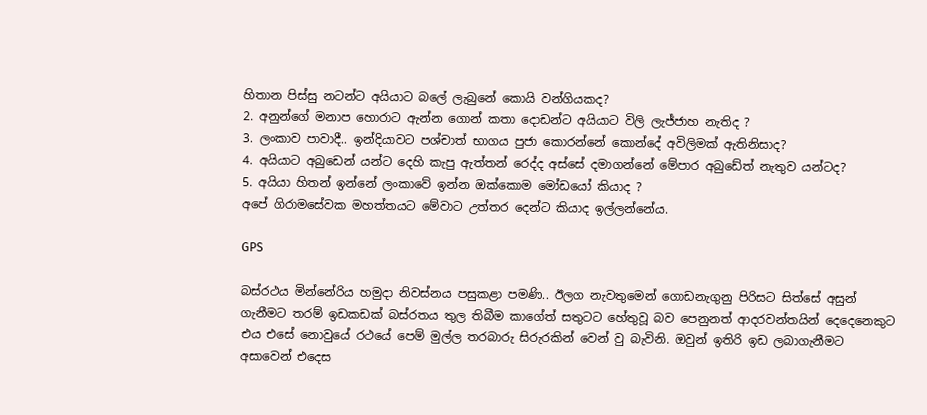හිතාන පිස්සු නටන්ට අයියාට බලේ ලැබුනේ කොයි වන්ගියකද?
2. අනුන්ගේ මනාප හොරාට ඇන්න ගොන් කතා දොඩන්ට අයියාට විලි ලැජ්ජාහ නැතිද ?
3. ලංකාව පාවාදී.. ඉන්දියාවට පශ්චාත් භාගය පුජා කොරන්නේ කොන්දේ අවිලිමක් ඇතිනිසාද?
4. අයියාට අබුඩෙන් යන්ට දෙහි කැපු ඇත්තන් රෙද්ද අස්සේ දමාගන්නේ මේපාර අබුඩේත් නැතුව යන්ටද?
5. අයියා හිතන් ඉන්නේ ලංකාවේ ඉන්න ඔක්කොම මෝඩයෝ කියාද ?
අපේ ගිරාමසේවක මහත්තයට මේවාට උත්තර දෙන්ට කියාද ඉල්ලන්නේය.

GPS

බස්රථය මින්නේරිය හමුදා නිවස්නය පසුකළා පමණි.. ඊලග නැවතුමෙන් ගොඩනැගුනු පිරිසට සිත්සේ අසුන් ගැනීමට තරම් ඉඩකඩක් බස්රතය තුල තිබීම කාගේත් සතුටට හේතුවූ බව පෙනුනත් ආදරවන්තයින් දෙදෙනෙකුට එය එසේ නොවුයේ රථයේ පෙම් මුල්ල තරබාරු සිරුරකින් වෙන් වු බැවිනි. ඔවුන් ඉතිරි ඉඩ ලබාගැනීමට අසාවෙන් එදෙස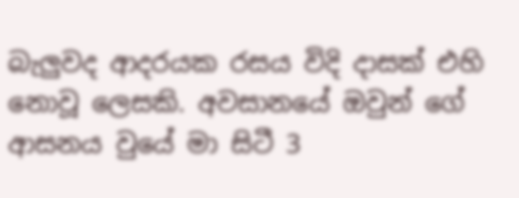බැලුවද ආදරයක රසය විදි දාසක් එහි නොවූ ලෙසකි. අවසානයේ ඔවුන් ගේ ආසනය වුයේ මා සිටී 3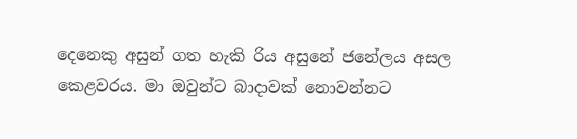දෙනෙකු අසුන් ගත හැකි රිය අසුනේ ජනේලය අසල කෙළවරය. මා ඔවුන්ට බාදාවක් නොවන්නට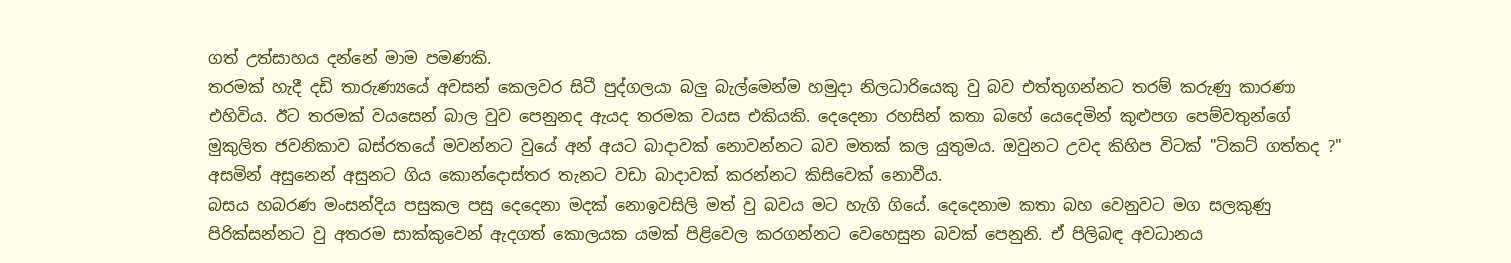ගත් උත්සාහය දන්නේ මාම පමණකි.
තරමක් හැදී දඩි තාරුණ්‍යයේ අවසන් කෙලවර සිටී පුද්ගලයා බලු බැල්මෙන්ම හමුදා නිලධාරියෙකු වු බව එත්තුගන්නට තරම් කරුණු කාරණා එහිවිය. ඊට තරමක් වයසෙන් බාල වුව පෙනුනද ඇයද තරමක වයස එකියකි. දෙදෙනා රහසින් කතා බහේ යෙදෙමින් කුළුපග පෙම්වතුන්ගේ මුකුලිත ජවනිකාව බස්රතයේ මවන්නට වුයේ අන් අයට බාදාවක් නොවන්නට බව මතක් කල යුතුමය. ඔවුනට උවද කිහිප විටක් "ටිකට් ගත්තද ?" අසමින් අසුනෙන් අසුනට ගිය කොන්දොස්තර තැනට වඩා බාදාවක් කරන්නට කිසිවෙක් නොවීය.
බසය හබරණ මංසන්දිය පසුකල පසු දෙදෙනා මදක් නොඉවසිලි මත් වු බවය මට හැගි ගියේ. දෙදෙනාම කතා බහ වෙනුවට මග සලකුණු පිරික්සන්නට වු අතරම සාක්කුවෙන් ඇදගත් කොලයක යමක් පිළිවෙල කරගන්නට වෙහෙසුන බවක් පෙනුනි. ඒ පිලිබඳ අවධානය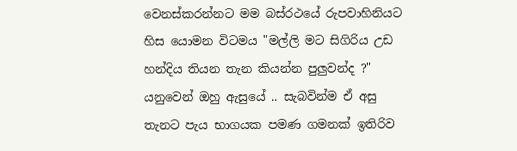වෙනස්කරන්නට මම බස්රථයේ රුපවාහිනියට හිස යොමන විටමය "මල්ලි මට සිගිරිය උඩ හන්දිය තියන තැන කියන්න පුලුවන්ද ?" යනුවෙන් ඔහු ඇසුයේ .. සැබවින්ම ඒ අසු තැනට පැය භාගයක පමණ ගමනක් ඉතිරිව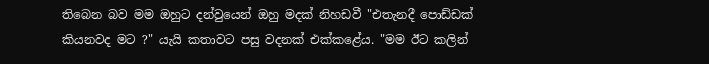තිබෙන බව මම ඔහුට දන්වුයෙන් ඔහු මදක් නිහඩවී "එතැනදී පොඩ්ඩක් කියනවද මට ?" යැයි කතාවට පසු වදනක් එක්කළේය. "මම ඊට කලින්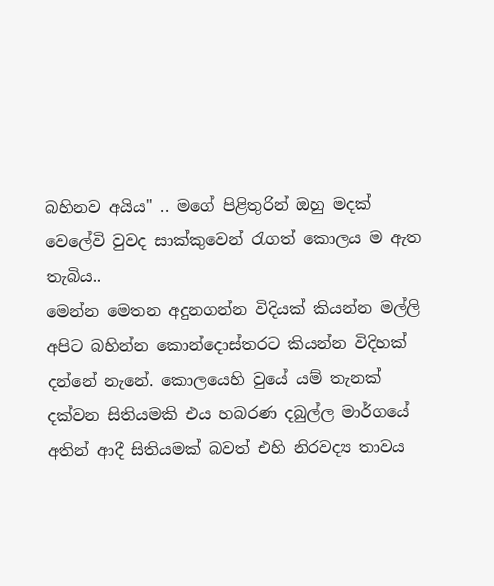බහිනව අයිය" .. මගේ පිළිතුරින් ඔහු මදක් වෙලේවි වුවද සාක්කුවෙන් රැගත් කොලය ම ඇත තැබිය..
මෙන්න මෙතන අදුනගන්න විදියක් කියන්න මල්ලි අපිට බහින්න කොන්දොස්තරට කියන්න විදිහක් දන්නේ නැනේ. කොලයෙහි වුයේ යම් තැනක් දක්වන සිතියමකි එය හබරණ දබුල්ල මාර්ගයේ අතින් ආදී සිතියමක් බවත් එහි නිරවද්‍ය තාවය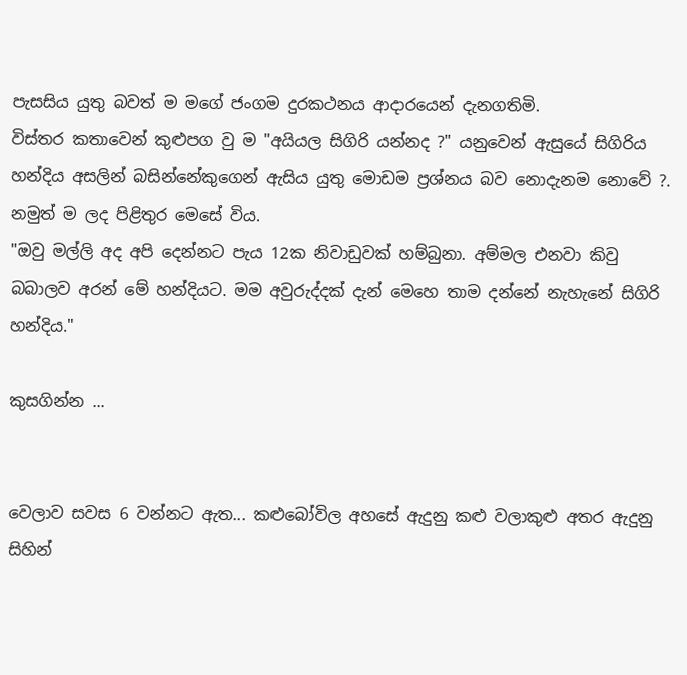පැසසිය යුතු බවත් ම මගේ ජංගම දුරකථනය ආදාරයෙන් දැනගතිමි.
විස්තර කතාවෙන් කුළුපග වු ම "අයියල සිගිරි යන්නද ?" යනුවෙන් ඇසුයේ සිගිරිය හන්දිය අසලින් බසින්නේකුගෙන් ඇසිය යුතු මොඩම ප්‍රශ්නය බව නොදැනම නොවේ ?. නමුත් ම ලද පිළිතුර මෙසේ විය.
"ඔවු මල්ලි අද අපි දෙන්නට පැය 12ක නිවාඩුවක් හම්බුනා. අම්මල එනවා කිවු බබාලව අරන් මේ හන්දියට. මම අවුරුද්දක් දැන් මෙහෙ තාම දන්නේ නැහැනේ සිගිරි හන්දිය."

කුසගින්න ...


වෙලාව සවස 6 වන්නට ඇත... කළුබෝවිල අහසේ ඇදුනු කළු වලාකුළු අතර ඇදුනු සිහින්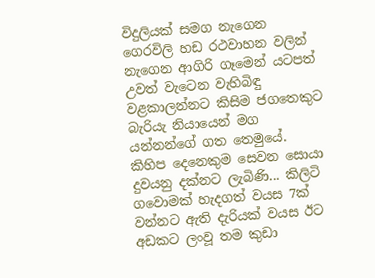විදුලියක් සමග නැගෙන ගෙරවිලි හඩ රථවාහන වලින් නැගෙන ආගිරි ගෑමෙන් යටපත් උවත් වැටෙන වැහිබිඳු වළකාලන්නට කිසිම ජගතෙකුට බැරියැ නියායෙන් මග යන්නන්ගේ ගත තෙමුයේ. කිහිප දෙනෙකුම සෙවන සොයා දුවයනු දක්නට ලැබිණි... කිලිටි ගවොමක් හැදගත් වයස 7ක් වන්නට ඇති දැරියක් වයස ඊට අඩකට ලංවූ තම කුඩා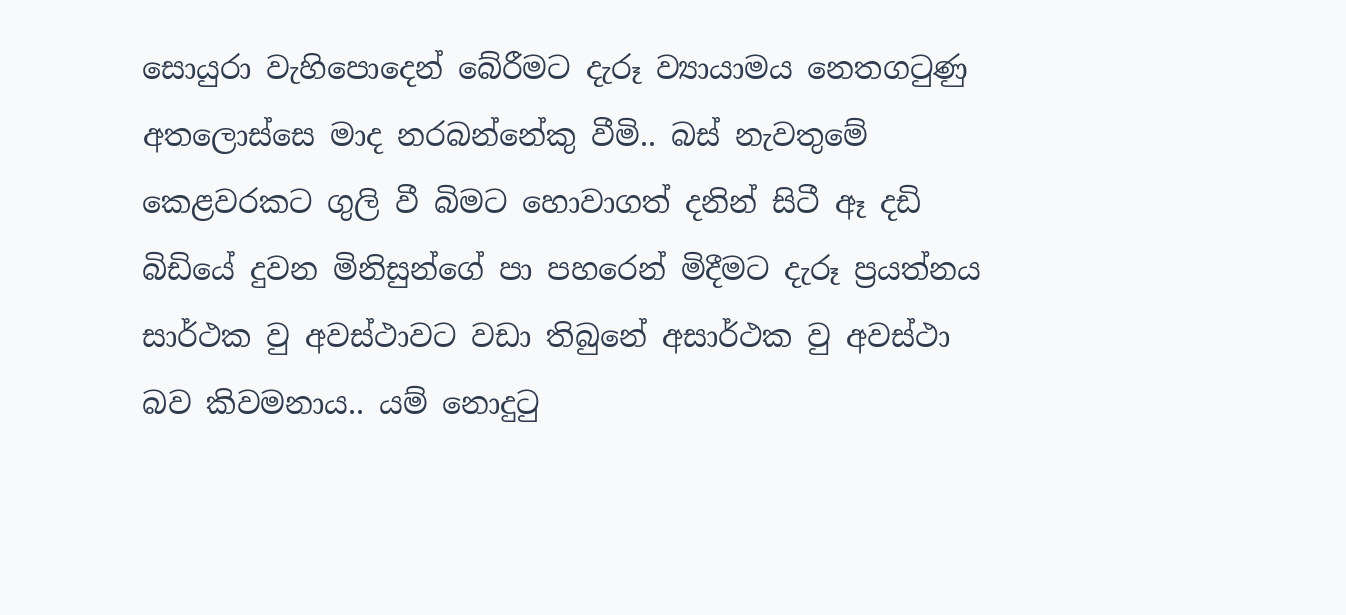සොයුරා වැහිපොදෙන් බේරීමට දැරූ ව්‍යායාමය නෙතගටුණු අතලොස්සෙ මාද නරබන්නේකු වීමි.. බස් නැවතුමේ කෙළවරකට ගුලි වී බිමට හොවාගත් දනින් සිටී ඈ දඩි බිඩියේ දුවන මිනිසුන්ගේ පා පහරෙන් මිදීමට දැරූ ප්‍රයත්නය සාර්ථක වු අවස්ථාවට වඩා තිබුනේ අසාර්ථක වු අවස්ථා බව කිවමනාය.. යම් නොදුටු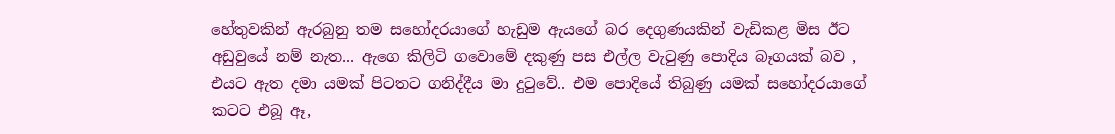හේතුවකින් ඇරබුනු තම සහෝදරයාගේ හැඩුම ඇයගේ බර දෙගුණයකින් වැඩිකළ මිස ඊට අඩුවුයේ නම් නැත... ඇගෙ කිලිටි ගවොමේ දකුණු පස එල්ල වැටුණු පොදිය බෑගයක් බව , එයට ඇත දමා යමක් පිටතට ගනිද්දීය මා දුටුවේ.. එම පොදියේ තිබුණු යමක් සහෝදරයාගේ කටට එබූ ඈ,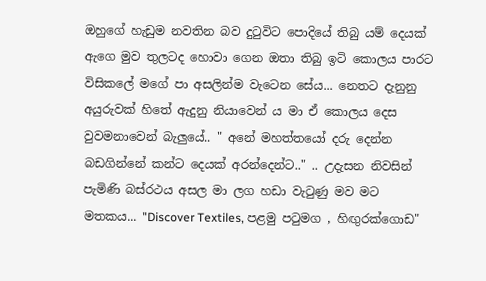ඔහුගේ හැඩුම නවතින බව දුටුවිට පොදියේ තිබු යම් දෙයක් ඇගෙ මුව තුලටද හොවා ගෙන ඔතා තිබු ඉටි කොලය පාරට විසිකලේ මගේ පා අසලින්ම වැටෙන සේය... නෙතට දැනුනු අයුරුවක් හිතේ ඇදුනු නියාවෙන් ය මා ඒ කොලය දෙස වුවමනාවෙන් බැලුයේ.. " අනේ මහත්තයෝ දරු දෙන්න බඩගින්නේ කන්ට දෙයක් අරන්දෙන්ට.." .. උදැසන නිවසින් පැමිණි බස්රථය අසල මා ලග හඩා වැටුණු මව මට මතකය... "Discover Textiles, පළමු පටුමග , හිඟුරක්ගොඩ"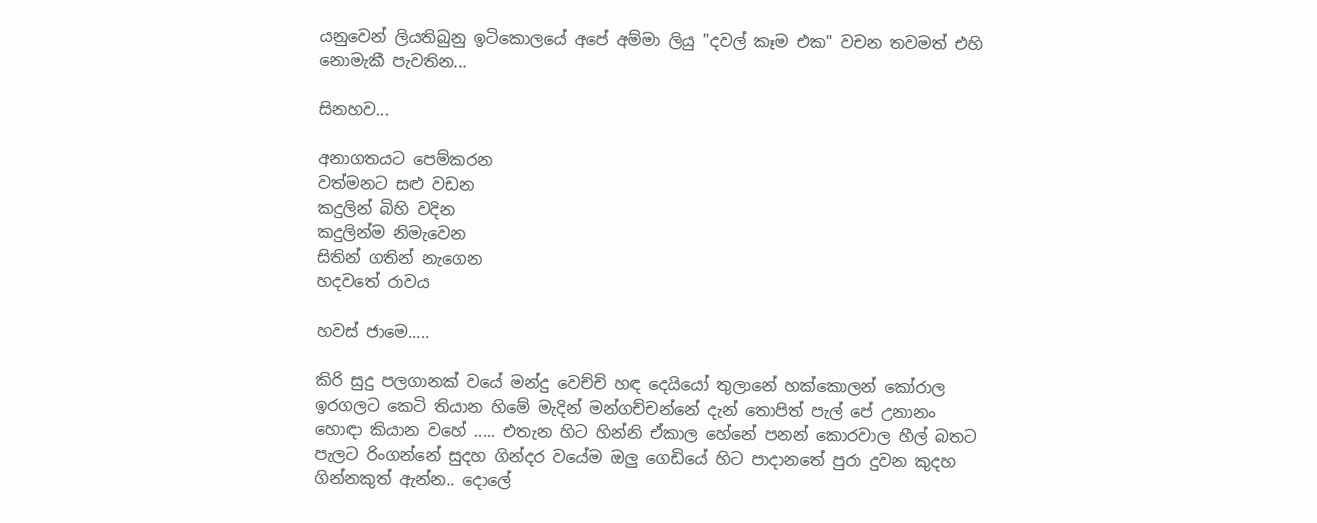යනුවෙන් ලියතිබුනු ඉටිකොලයේ අපේ අම්මා ලියු "දවල් කෑම එක" වචන තවමත් එහි නොමැකී පැවතින...

සිනහව...

අනාගතයට පෙම්කරන
වත්මනට සළු වඩන
කදුලින් බිහි වදින
කදුලින්ම නිමැවෙන
සිතින් ගතින් නැගෙන
හදවතේ රාවය

හවස් ජාමෙ.....

කිරි සුදු පලගානක් වයේ මන්දු වෙච්චි හඳ දෙයියෝ තුලානේ හක්කොලන් කෝරාල ඉරගලට කෙටි තියාන හිමේ මැදින් මන්ගච්චන්නේ දැන් තොපිත් පැල් පේ උනානං හොඳා කියාන වහේ ..... එතැන හිට හින්නි ඒකාල හේනේ පනන් කොරවාල හීල් බතට පැලට රිංගන්නේ සුදහ ගින්දර වයේම ඔලු ගෙඩියේ හිට පාදානතේ පුරා දුවන කුදහ ගින්නකුත් ඇන්න.. දොලේ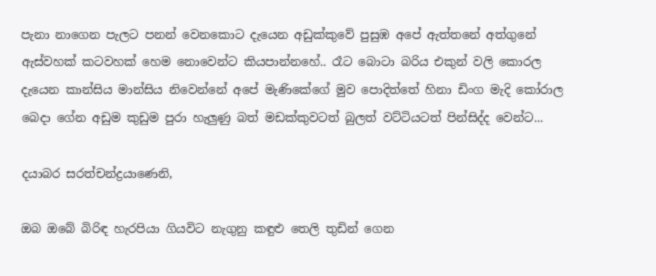පැනා නාගෙන පැලට පනන් වෙනකොට දැයෙන අඩුක්කුවේ පුසුඹ අපේ ඇත්තනේ අත්ගුනේ ඇස්වහක් කටවහක් හෙම නොවෙන්ට කියපාන්නහේ.. රෑට බොටා බරිය එකුන් වලි කොරල දැයෙන කාන්සිය මාන්සිය නිවෙන්නේ අපේ මැණිකේගේ මුව පොදිත්තේ හිනා ඩිංග මැදි කෝරාල බෙදා ගේන අඩුම කුඩුම පුරා හැලුණු බත් මඩක්කුවටත් බුලත් වට්ටියටත් පින්සිද්ද වෙන්ට...

දයාබර සරත්චන්ද්‍රයාණෙනි,

ඔබ ඔබේ බිරිඳ හැරපියා ගියවිට නැගුනු කඳුළු තෙලි තුඩින් ගෙන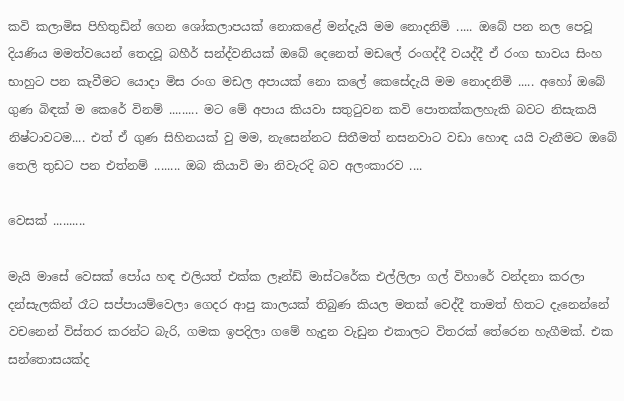කවි කලාමිස පිහිතුඩින් ගෙන ශෝකලාපයක් නොකළේ මන්දැයි මම නොදනිමි ..... ඔබේ පන නල පෙවූ දියණිය මමත්වයෙන් තෙදවූ බහීර් සන්ද්වනියක් ඔබේ දෙනෙත් මඩලේ රංගද්දී වයද්දී ඒ රංග භාවය සිංහ භාහුට පන කැවීමට යොදා මිස රංග මඩල අපායක් නො කලේ කෙසේදැයි මම නොදනිමි ..... අහෝ ඔබේ ගුණ බිඳක් ම කෙරේ විනම් ......... මට මේ අපාය කියවා සතුටුවන කවි පොතක්කලහැකි බවට නිසැකයි නිෂ්ටාවටම.... එත් ඒ ගුණ සිහිනයක් වු මම, නැසෙන්නට සිතීමත් නසනවාට වඩා හොඳ යයි වැනීමට ඔබේ තෙලි තුඩට පන එත්නම් ........ ඔබ කියාවි මා නිවැරදි බව අලංකාරව ....

වෙසක් ..........

මැයි මාසේ වෙසක් පෝය හඳ එලියත් එක්ක ලෑන්ඩ් මාස්ටරේක එල්ලිලා ගල් විහාරේ වන්දනා කරලා දන්සැලකින් රෑට සප්පායම්වෙලා ගෙදර ආපු කාලයක් තිබුණ කියල මතක් වෙද්දී තාමත් හිතට දැනෙන්නේ වචනෙන් විස්තර කරන්ට බැරි, ගමක ඉපදිලා ගමේ හැදුන වැඩුන එකාලට විතරක් තේරෙන හැගීමක්. එක සන්තොසයක්ද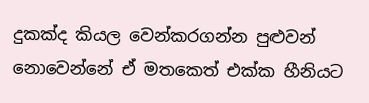දුකක්ද කියල වෙන්කරගන්න පුළුවන් නොවෙන්නේ ඒ මතකෙත් එක්ක හීනියට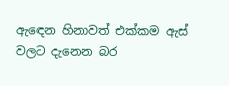ඇඳෙන හිනාවත් එක්කම ඇස් වලට දැනෙන බර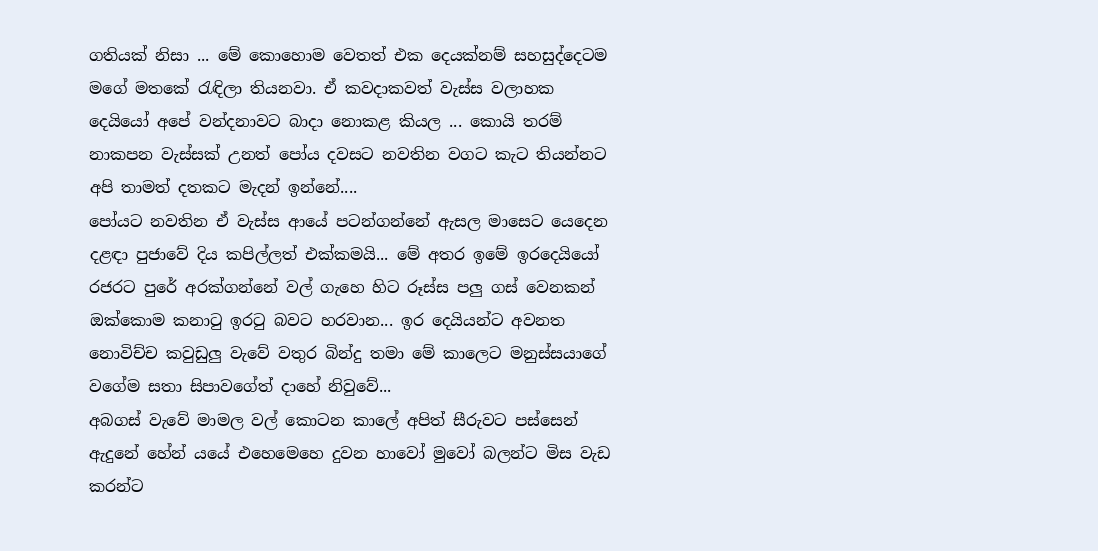ගතියක් නිසා ... මේ කොහොම වෙතත් එක දෙයක්නම් සහසුද්දෙටම මගේ මතකේ රැඳිලා තියනවා. ඒ කවදාකවත් වැස්ස වලාහක දෙයියෝ අපේ වන්දනාවට බාදා නොකළ කියල ... කොයි තරම් නාකපන වැස්සක් උනත් පෝය දවසට නවතින වගට කැට තියන්නට අපි තාමත් දතකට මැදන් ඉන්නේ....
පෝයට නවතින ඒ වැස්ස ආයේ පටන්ගන්නේ ඇසල මාසෙට යෙදෙන දළඳා පුජාවේ දිය කපිල්ලත් එක්කමයි... මේ අතර ඉමේ ඉරදෙයියෝ රජරට පුරේ අරක්ගන්නේ වල් ගැහෙ හිට රූස්ස පලු ගස් වෙනකන් ඔක්කොම කනාටු ඉරටු බවට හරවාන... ඉර දෙයියන්ට අවනත නොවිච්ච කවුඩුලු වැවේ වතුර බින්දු තමා මේ කාලෙට මනුස්සයාගේ වගේම සතා සිපාවගේත් දාහේ නිවුවේ...
අබගස් වැවේ මාමල වල් කොටන කාලේ අපිත් සීරුවට පස්සෙන් ඇදුනේ හේන් යයේ එහෙමෙහෙ දුවන හාවෝ මුවෝ බලන්ට මිස වැඩ කරන්ට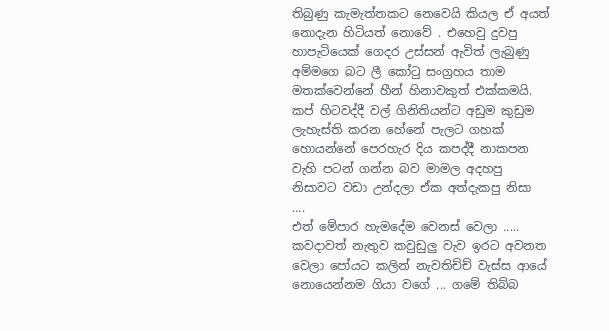තිබුණු කැමැත්තකට නෙවෙයි කියල ඒ අයත් නොදැන හිටියත් නොවේ . එහෙවු දුවපු හාපැටියෙක් ගෙදර උස්සන් ඇවිත් ලැබුණු අම්මගෙ බට ලී කෝටු සංග්‍රහය තාම මතක්වෙන්නේ හීන් හිනාවකුත් එක්කමයි. කප් හිටවද්දී වල් ගිනිතියන්ට අඩුම කුඩුම ලැහැස්ති කරන හේනේ පැලට ගහක් හොයන්නේ පෙරහැර දිය කපද්දී නාකපන වැහි පටන් ගන්න බව මාමල අදහපු නිසාවට වඩා උන්දලා ඒක අත්දැකපු නිසා ....
එත් මේපාර හැමදේම වෙනස් වෙලා ..... කවදාවත් නැතුව කවුඩුලු වැව ඉරට අවනත වෙලා පෝයට කලින් නැවතිච්ච් වැස්ස ආයේ නොයෙන්නම ගියා වගේ ... ගමේ තිබ්බ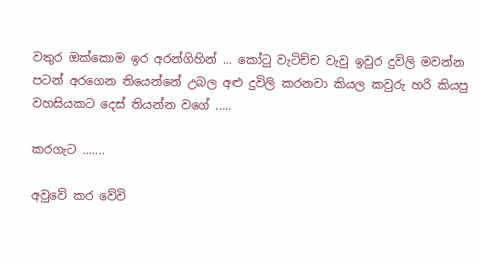වතුර ඔක්කොම ඉර අරන්ගිහින් ... කෝටු වැටිච්ච වැවු ඉවුර දුවිලි මවන්න පටන් අරගෙන තියෙන්නේ උබල අළු දුවිලි කරනවා කියල කවුරු හරි කියපු වහසියකට දෙස් තියන්න වගේ .....

කරගැට .......

අවුවේ කර වේවි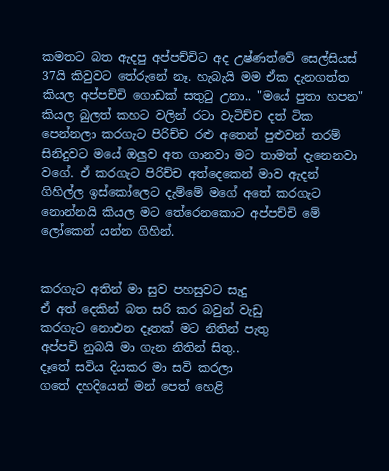කමතට බත ඇදපු අප්පච්චිට අද උෂ්ණත්වේ සෙල්සියස් 37යි කිවුවට තේරුනේ නෑ. හැබැයි මම ඒක දැනගත්ත කියල අප්පච්චි ගොඩක් සතුටු උනා.. "මයේ පුතා හපන" කියල බුලත් කහට වලින් රටා වැටිච්ච දත් ටික පෙන්නලා කරගැට පිරිච්ච රළු අතෙන් පුළුවන් තරම් සිනිදුවට මයේ ඔලුව අත ගානවා මට තාමත් දැනෙනවා වගේ. ඒ කරගැට පිරිච්ච අත්දෙකෙන් මාව ඇදන් ගිහිල්ල ඉස්කෝලෙට දැම්මේ මගේ අතේ කරගැට නොන්නයි කියල මට තේරෙනකොට අප්පච්චි මේ ලෝකෙන් යන්න ගිහින්.


කරගැට අතින් මා සුව පහසුවට සැදු
ඒ අත් දෙකින් බත සරි කර බවුන් වැඩු
කරගැට නොඑන දෑතක් මට නිතින් පැතු
අප්පචි නුබයි මා ගැන නිතින් සිතු..
දෑතේ සවිය දියකර මා සවි කරලා
ගතේ දහදියෙන් මන් පෙත් හෙළි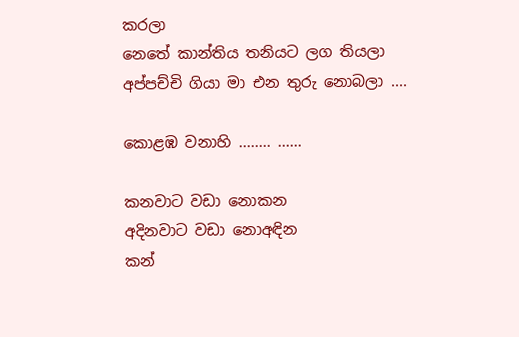කරලා
නෙතේ කාන්තිය තනියට ලග තියලා
අප්පච්චි ගියා මා එන තුරු නොබලා ....

කොළඹ වනාහි ........ ......

කනවාට වඩා නොකන
අදිනවාට වඩා නොඅඳින
කන්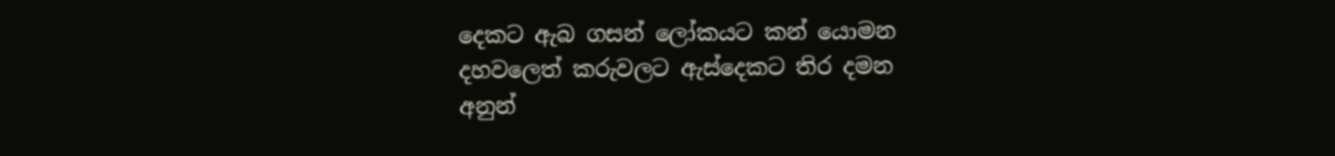දෙකට ඇබ ගසන් ලෝකයට කන් යොමන
දහවලෙත් කරුවලට ඇස්දෙකට තිර දමන
අනුන්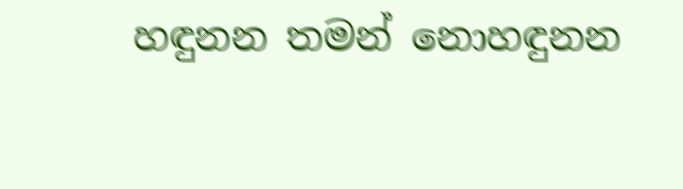හඳුනන තමන් නොහඳුනන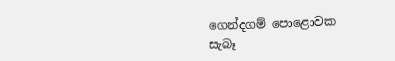ගෙන්දගම් පොළොවක
සැබෑ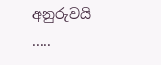අනුරුවයි .....